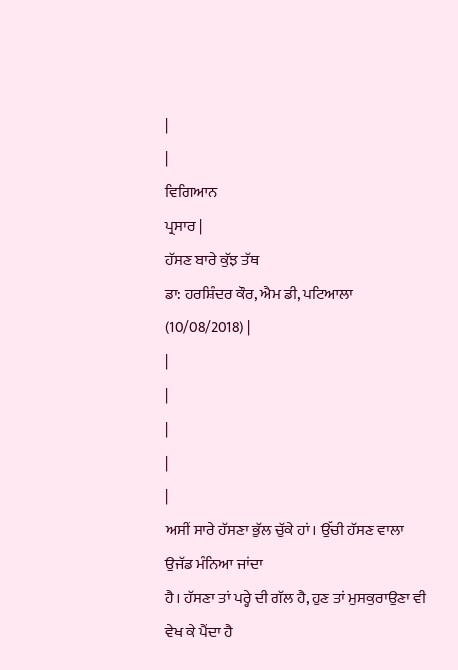|
|
ਵਿਗਿਆਨ
ਪ੍ਰਸਾਰ |
ਹੱਸਣ ਬਾਰੇ ਕੁੱਝ ਤੱਥ
ਡਾ: ਹਰਸ਼ਿੰਦਰ ਕੌਰ, ਐਮ ਡੀ, ਪਟਿਆਲਾ
(10/08/2018) |
|
|
|
|
|
ਅਸੀਂ ਸਾਰੇ ਹੱਸਣਾ ਭੁੱਲ ਚੁੱਕੇ ਹਾਂ। ਉੱਚੀ ਹੱਸਣ ਵਾਲਾ ਉਜੱਡ ਮੰਨਿਆ ਜਾਂਦਾ
ਹੈ। ਹੱਸਣਾ ਤਾਂ ਪਰ੍ਹੇ ਦੀ ਗੱਲ ਹੈ, ਹੁਣ ਤਾਂ ਮੁਸਕੁਰਾਉਣਾ ਵੀ ਵੇਖ ਕੇ ਪੈਂਦਾ ਹੈ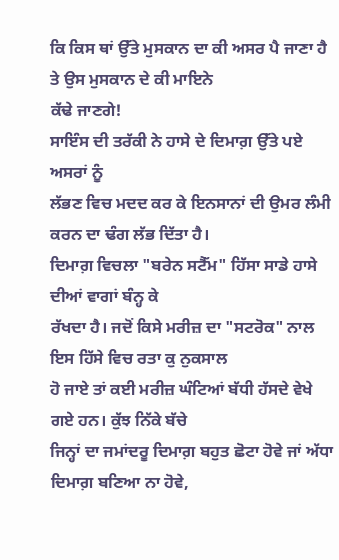ਕਿ ਕਿਸ ਥਾਂ ਉੱਤੇ ਮੁਸਕਾਨ ਦਾ ਕੀ ਅਸਰ ਪੈ ਜਾਣਾ ਹੈ ਤੇ ਉਸ ਮੁਸਕਾਨ ਦੇ ਕੀ ਮਾਇਨੇ
ਕੱਢੇ ਜਾਣਗੇ!
ਸਾਇੰਸ ਦੀ ਤਰੱਕੀ ਨੇ ਹਾਸੇ ਦੇ ਦਿਮਾਗ਼ ਉੱਤੇ ਪਏ ਅਸਰਾਂ ਨੂੰ
ਲੱਭਣ ਵਿਚ ਮਦਦ ਕਰ ਕੇ ਇਨਸਾਨਾਂ ਦੀ ਉਮਰ ਲੰਮੀ ਕਰਨ ਦਾ ਢੰਗ ਲੱਭ ਦਿੱਤਾ ਹੈ।
ਦਿਮਾਗ਼ ਵਿਚਲਾ "ਬਰੇਨ ਸਟੈੱਮ" ਹਿੱਸਾ ਸਾਡੇ ਹਾਸੇ ਦੀਆਂ ਵਾਗਾਂ ਬੰਨ੍ਹ ਕੇ
ਰੱਖਦਾ ਹੈ। ਜਦੋਂ ਕਿਸੇ ਮਰੀਜ਼ ਦਾ "ਸਟਰੋਕ" ਨਾਲ ਇਸ ਹਿੱਸੇ ਵਿਚ ਰਤਾ ਕੁ ਨੁਕਸਾਲ
ਹੋ ਜਾਏ ਤਾਂ ਕਈ ਮਰੀਜ਼ ਘੰਟਿਆਂ ਬੱਧੀ ਹੱਸਦੇ ਵੇਖੇ ਗਏ ਹਨ। ਕੁੱਝ ਨਿੱਕੇ ਬੱਚੇ
ਜਿਨ੍ਹਾਂ ਦਾ ਜਮਾਂਦਰੂ ਦਿਮਾਗ਼ ਬਹੁਤ ਛੋਟਾ ਹੋਵੇ ਜਾਂ ਅੱਧਾ ਦਿਮਾਗ਼ ਬਣਿਆ ਨਾ ਹੋਵੇ,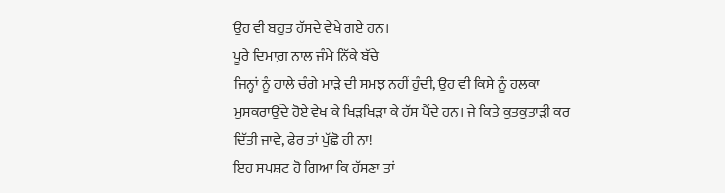ਉਹ ਵੀ ਬਹੁਤ ਹੱਸਦੇ ਵੇਖੇ ਗਏ ਹਨ।
ਪੂਰੇ ਦਿਮਾਗ਼ ਨਾਲ ਜੰਮੇ ਨਿੱਕੇ ਬੱਚੇ
ਜਿਨ੍ਹਾਂ ਨੂੰ ਹਾਲੇ ਚੰਗੇ ਮਾੜੇ ਦੀ ਸਮਝ ਨਹੀਂ ਹੁੰਦੀ, ਉਹ ਵੀ ਕਿਸੇ ਨੂੰ ਹਲਕਾ
ਮੁਸਕਰਾਉਂਦੇ ਹੋਏ ਵੇਖ ਕੇ ਖਿੜਖਿੜਾ ਕੇ ਹੱਸ ਪੈਂਦੇ ਹਨ। ਜੇ ਕਿਤੇ ਕੁਤਕੁਤਾੜੀ ਕਰ
ਦਿੱਤੀ ਜਾਵੇ, ਫੇਰ ਤਾਂ ਪੁੱਛੋ ਹੀ ਨਾ!
ਇਹ ਸਪਸ਼ਟ ਹੋ ਗਿਆ ਕਿ ਹੱਸਣਾ ਤਾਂ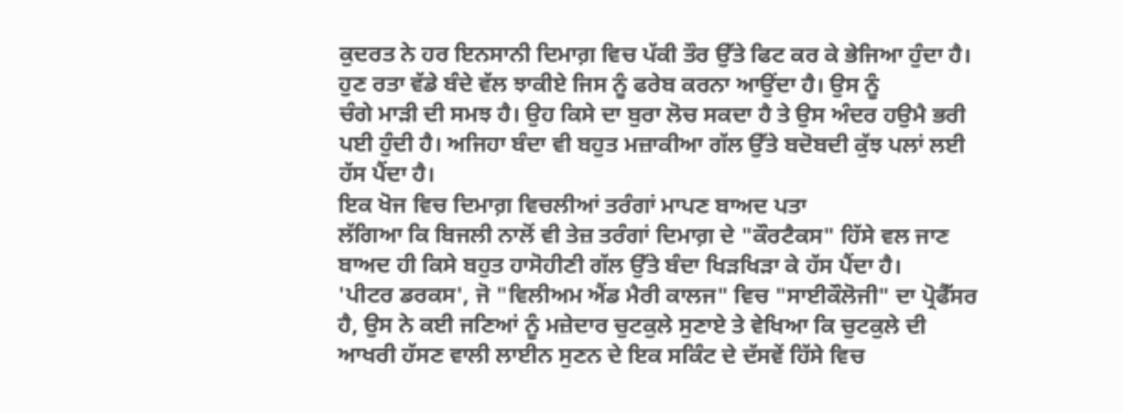ਕੁਦਰਤ ਨੇ ਹਰ ਇਨਸਾਨੀ ਦਿਮਾਗ਼ ਵਿਚ ਪੱਕੀ ਤੌਰ ਉੱਤੇ ਫਿਟ ਕਰ ਕੇ ਭੇਜਿਆ ਹੁੰਦਾ ਹੈ।
ਹੁਣ ਰਤਾ ਵੱਡੇ ਬੰਦੇ ਵੱਲ ਝਾਕੀਏ ਜਿਸ ਨੂੰ ਫਰੇਬ ਕਰਨਾ ਆਉਂਦਾ ਹੈ। ਉਸ ਨੂੰ
ਚੰਗੇ ਮਾੜੀ ਦੀ ਸਮਝ ਹੈ। ਉਹ ਕਿਸੇ ਦਾ ਬੁਰਾ ਲੋਚ ਸਕਦਾ ਹੈ ਤੇ ਉਸ ਅੰਦਰ ਹਉਮੈ ਭਰੀ
ਪਈ ਹੁੰਦੀ ਹੈ। ਅਜਿਹਾ ਬੰਦਾ ਵੀ ਬਹੁਤ ਮਜ਼ਾਕੀਆ ਗੱਲ ਉੱਤੇ ਬਦੋਬਦੀ ਕੁੱਝ ਪਲਾਂ ਲਈ
ਹੱਸ ਪੈਂਦਾ ਹੈ।
ਇਕ ਖੋਜ ਵਿਚ ਦਿਮਾਗ਼ ਵਿਚਲੀਆਂ ਤਰੰਗਾਂ ਮਾਪਣ ਬਾਅਦ ਪਤਾ
ਲੱਗਿਆ ਕਿ ਬਿਜਲੀ ਨਾਲੋਂ ਵੀ ਤੇਜ਼ ਤਰੰਗਾਂ ਦਿਮਾਗ਼ ਦੇ "ਕੌਰਟੈਕਸ" ਹਿੱਸੇ ਵਲ ਜਾਣ
ਬਾਅਦ ਹੀ ਕਿਸੇ ਬਹੁਤ ਹਾਸੋਹੀਣੀ ਗੱਲ ਉੱਤੇ ਬੰਦਾ ਖਿੜਖਿੜਾ ਕੇ ਹੱਸ ਪੈਂਦਾ ਹੈ।
'ਪੀਟਰ ਡਰਕਸ', ਜੋ "ਵਿਲੀਅਮ ਐਂਡ ਮੈਰੀ ਕਾਲਜ" ਵਿਚ "ਸਾਈਕੌਲੋਜੀ" ਦਾ ਪ੍ਰੋਫੈੱਸਰ
ਹੈ, ਉਸ ਨੇ ਕਈ ਜਣਿਆਂ ਨੂੰ ਮਜ਼ੇਦਾਰ ਚੁਟਕੁਲੇ ਸੁਣਾਏ ਤੇ ਵੇਖਿਆ ਕਿ ਚੁਟਕੁਲੇ ਦੀ
ਆਖਰੀ ਹੱਸਣ ਵਾਲੀ ਲਾਈਨ ਸੁਣਨ ਦੇ ਇਕ ਸਕਿੰਟ ਦੇ ਦੱਸਵੇਂ ਹਿੱਸੇ ਵਿਚ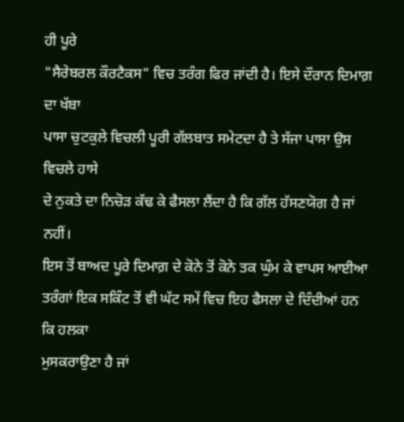ਹੀ ਪੂਰੇ
"ਸੈਰੇਬਰਲ ਕੌਰਟੈਕਸ" ਵਿਚ ਤਰੰਗ ਫਿਰ ਜਾਂਦੀ ਹੈ। ਇਸੇ ਦੌਰਾਨ ਦਿਮਾਗ਼ ਦਾ ਖੱਬਾ
ਪਾਸਾ ਚੁਟਕੁਲੇ ਵਿਚਲੀ ਪੂਰੀ ਗੱਲਬਾਤ ਸਮੇਟਦਾ ਹੈ ਤੇ ਸੱਜਾ ਪਾਸਾ ਉਸ ਵਿਚਲੇ ਹਾਸੇ
ਦੇ ਨੁਕਤੇ ਦਾ ਨਿਚੋੜ ਕੱਢ ਕੇ ਫੈਸਲਾ ਲੈਂਦਾ ਹੈ ਕਿ ਗੱਲ ਹੱਸਣਯੋਗ ਹੈ ਜਾਂ ਨਹੀਂ।
ਇਸ ਤੋਂ ਬਾਅਦ ਪੂਰੇ ਦਿਮਾਗ਼ ਦੇ ਕੋਨੇ ਤੋਂ ਕੋਨੇ ਤਕ ਘੁੰਮ ਕੇ ਵਾਪਸ ਆਈਆ
ਤਰੰਗਾਂ ਇਕ ਸਕਿੰਟ ਤੋਂ ਵੀ ਘੱਟ ਸਮੇਂ ਵਿਚ ਇਹ ਫੈਸਲਾ ਦੇ ਦਿੰਦੀਆਂ ਹਨ ਕਿ ਹਲਕਾ
ਮੁਸਕਰਾਉਣਾ ਹੈ ਜਾਂ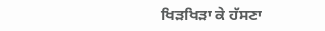ਖਿੜਖਿੜਾ ਕੇ ਹੱਸਣਾ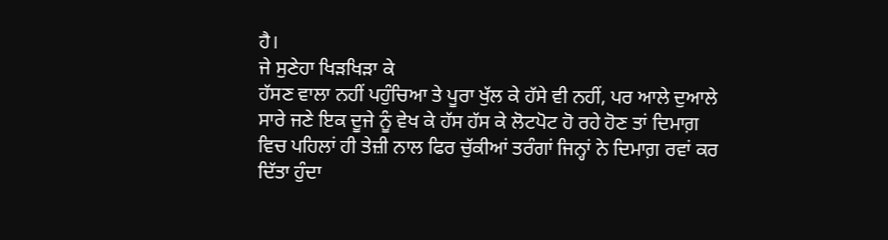ਹੈ।
ਜੇ ਸੁਣੇਹਾ ਖਿੜਖਿੜਾ ਕੇ
ਹੱਸਣ ਵਾਲਾ ਨਹੀਂ ਪਹੁੰਚਿਆ ਤੇ ਪੂਰਾ ਖੁੱਲ ਕੇ ਹੱਸੇ ਵੀ ਨਹੀਂ, ਪਰ ਆਲੇ ਦੁਆਲੇ
ਸਾਰੇ ਜਣੇ ਇਕ ਦੂਜੇ ਨੂੰ ਵੇਖ ਕੇ ਹੱਸ ਹੱਸ ਕੇ ਲੋਟਪੋਟ ਹੋ ਰਹੇ ਹੋਣ ਤਾਂ ਦਿਮਾਗ਼
ਵਿਚ ਪਹਿਲਾਂ ਹੀ ਤੇਜ਼ੀ ਨਾਲ ਫਿਰ ਚੁੱਕੀਆਂ ਤਰੰਗਾਂ ਜਿਨ੍ਹਾਂ ਨੇ ਦਿਮਾਗ਼ ਰਵਾਂ ਕਰ
ਦਿੱਤਾ ਹੁੰਦਾ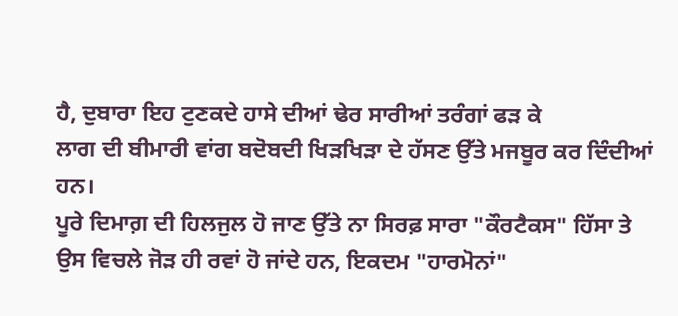ਹੈ, ਦੁਬਾਰਾ ਇਹ ਟੁਣਕਦੇ ਹਾਸੇ ਦੀਆਂ ਢੇਰ ਸਾਰੀਆਂ ਤਰੰਗਾਂ ਫੜ ਕੇ
ਲਾਗ ਦੀ ਬੀਮਾਰੀ ਵਾਂਗ ਬਦੋਬਦੀ ਖਿੜਖਿੜਾ ਦੇ ਹੱਸਣ ਉੱਤੇ ਮਜਬੂਰ ਕਰ ਦਿੰਦੀਆਂ ਹਨ।
ਪੂਰੇ ਦਿਮਾਗ਼ ਦੀ ਹਿਲਜੁਲ ਹੋ ਜਾਣ ਉੱਤੇ ਨਾ ਸਿਰਫ਼ ਸਾਰਾ "ਕੌਰਟੈਕਸ" ਹਿੱਸਾ ਤੇ
ਉਸ ਵਿਚਲੇ ਜੋੜ ਹੀ ਰਵਾਂ ਹੋ ਜਾਂਦੇ ਹਨ, ਇਕਦਮ "ਹਾਰਮੋਨਾਂ"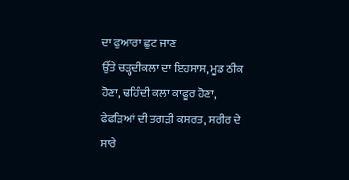ਦਾ ਫੁਆਰਾ ਛੁਟ ਜਾਣ
ਉੱਤੇ ਚੜ੍ਹਦੀਕਲਾ ਦਾ ਇਹਸਾਸ, ਮੂਡ ਠੀਕ ਹੋਣਾ, ਢਹਿੰਦੀ ਕਲਾ ਕਾਫੂਰ ਹੋਣਾ,
ਫੇਫੜਿਆਂ ਦੀ ਤਗੜੀ ਕਸਰਤ, ਸਰੀਰ ਦੇ ਸਾਰੇ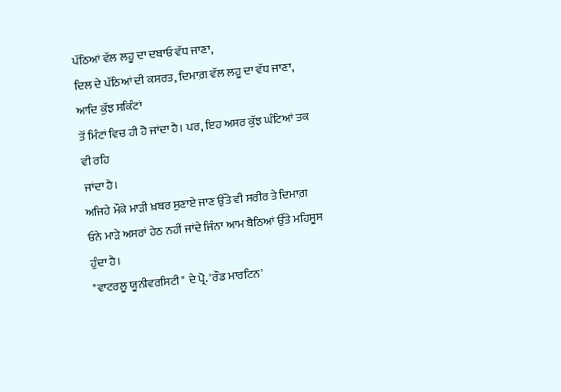ਪੱਠਿਆਂ ਵੱਲ ਲਹੂ ਦਾ ਦਬਾਓ ਵੱਧ ਜਾਣਾ,
ਦਿਲ ਦੇ ਪੱਠਿਆਂ ਦੀ ਕਸਰਤ, ਦਿਮਾਗ਼ ਵੱਲ ਲਹੂ ਦਾ ਵੱਧ ਜਾਣਾ, ਆਦਿ ਕੁੱਝ ਸਕਿੰਟਾਂ
ਤੋਂ ਮਿੰਟਾਂ ਵਿਚ ਹੀ ਹੋ ਜਾਂਦਾ ਹੈ। ਪਰ, ਇਹ ਅਸਰ ਕੁੱਝ ਘੰਟਿਆਂ ਤਕ ਵੀ ਰਹਿ
ਜਾਂਦਾ ਹੈ।
ਅਜਿਹੇ ਮੌਕੇ ਮਾੜੀ ਖ਼ਬਰ ਸੁਣਾਏ ਜਾਣ ਉੱਤੇ ਵੀ ਸਰੀਰ ਤੇ ਦਿਮਾਗ਼
ਓਨੇ ਮਾੜੇ ਅਸਰਾਂ ਹੇਠ ਨਹੀਂ ਜਾਂਦੇ ਜਿੰਨਾ ਆਮ ਬੈਠਿਆਂ ਉੱਤੇ ਮਹਿਸੂਸ ਹੁੰਦਾ ਹੈ।
"ਵਾਟਰਲੂ ਯੂਨੀਵਰਸਿਟੀ" ਦੇ ਪ੍ਰੋ. 'ਰੌਡ ਮਾਰਟਿਨ'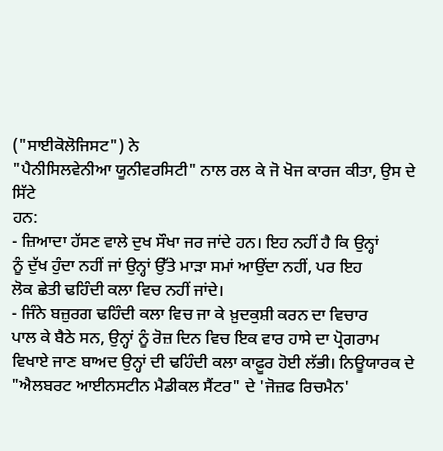("ਸਾਈਕੋਲੋਜਿਸਟ") ਨੇ
"ਪੈਨੀਸਿਲਵੇਨੀਆ ਯੂਨੀਵਰਸਿਟੀ" ਨਾਲ ਰਲ ਕੇ ਜੋ ਖੋਜ ਕਾਰਜ ਕੀਤਾ, ਉਸ ਦੇ ਸਿੱਟੇ
ਹਨ:
- ਜ਼ਿਆਦਾ ਹੱਸਣ ਵਾਲੇ ਦੁਖ ਸੌਖਾ ਜਰ ਜਾਂਦੇ ਹਨ। ਇਹ ਨਹੀਂ ਹੈ ਕਿ ਉਨ੍ਹਾਂ
ਨੂੰ ਦੁੱਖ ਹੁੰਦਾ ਨਹੀਂ ਜਾਂ ਉਨ੍ਹਾਂ ਉੱਤੇ ਮਾੜਾ ਸਮਾਂ ਆਉਂਦਾ ਨਹੀਂ, ਪਰ ਇਹ
ਲੋਕ ਛੇਤੀ ਢਹਿੰਦੀ ਕਲਾ ਵਿਚ ਨਹੀਂ ਜਾਂਦੇ।
- ਜਿੰਨੇ ਬਜ਼ੁਰਗ ਢਹਿੰਦੀ ਕਲਾ ਵਿਚ ਜਾ ਕੇ ਖ਼ੁਦਕੁਸ਼ੀ ਕਰਨ ਦਾ ਵਿਚਾਰ
ਪਾਲ ਕੇ ਬੈਠੇ ਸਨ, ਉਨ੍ਹਾਂ ਨੂੰ ਰੋਜ਼ ਦਿਨ ਵਿਚ ਇਕ ਵਾਰ ਹਾਸੇ ਦਾ ਪ੍ਰੋਗਰਾਮ
ਵਿਖਾਏ ਜਾਣ ਬਾਅਦ ਉਨ੍ਹਾਂ ਦੀ ਢਹਿੰਦੀ ਕਲਾ ਕਾਫ਼ੂਰ ਹੋਈ ਲੱਭੀ। ਨਿਊਯਾਰਕ ਦੇ
"ਐਲਬਰਟ ਆਈਨਸਟੀਨ ਮੈਡੀਕਲ ਸੈਂਟਰ" ਦੇ 'ਜੋਜ਼ਫ ਰਿਚਮੈਨ'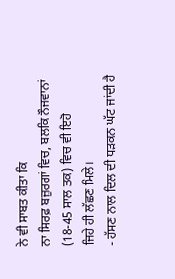ਨੇ ਵੀ ਸਾਬਤ ਕੀਤਾ ਕਿ
ਨਾ ਸਿਰਫ਼ ਬਜ਼ੁਰਗਾਂ ਵਿਚ, ਬਲਕਿ ਨੌਜਵਾਨਾਂ (18-45 ਸਾਲ ਤਕ) ਵਿਚ ਵੀ ਇਹੋ
ਜਿਹੇ ਹੀ ਲੱਛਣ ਮਿਲੇ।
- ਹੱਸਣ ਨਾਲ ਦਿਲ ਦੀ ਧੜਕਨ ਘੱਟ ਜਾਂਦੀ ਹੈ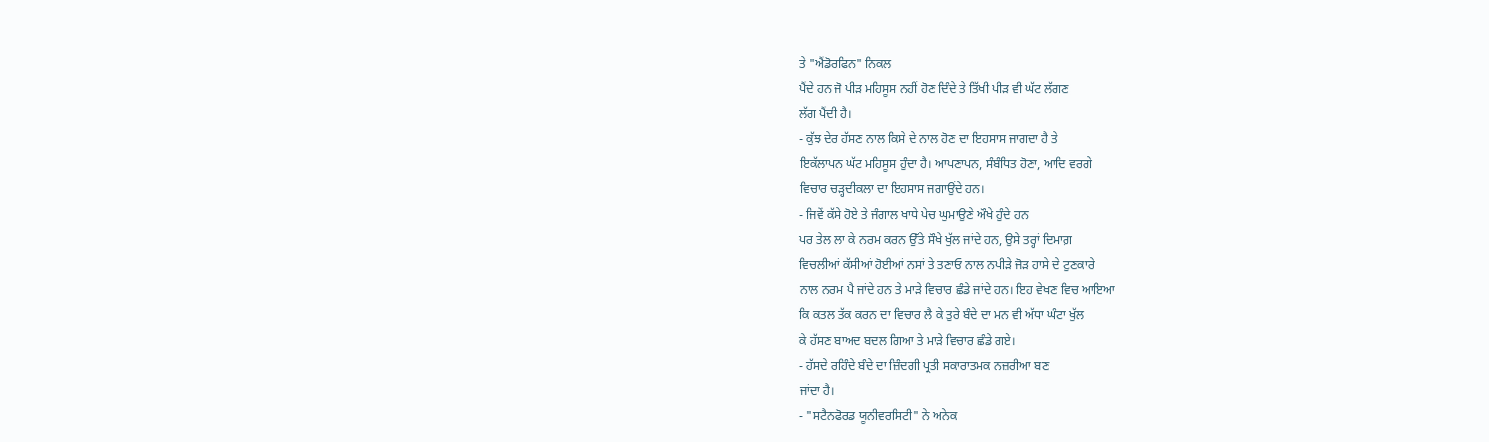ਤੇ "ਐਂਡੋਰਫਿਨ" ਨਿਕਲ
ਪੈਂਦੇ ਹਨ ਜੋ ਪੀੜ ਮਹਿਸੂਸ ਨਹੀਂ ਹੋਣ ਦਿੰਦੇ ਤੇ ਤਿੱਖੀ ਪੀੜ ਵੀ ਘੱਟ ਲੱਗਣ
ਲੱਗ ਪੈਂਦੀ ਹੈ।
- ਕੁੱਝ ਦੇਰ ਹੱਸਣ ਨਾਲ ਕਿਸੇ ਦੇ ਨਾਲ ਹੋਣ ਦਾ ਇਹਸਾਸ ਜਾਗਦਾ ਹੈ ਤੇ
ਇਕੱਲਾਪਨ ਘੱਟ ਮਹਿਸੂਸ ਹੁੰਦਾ ਹੈ। ਆਪਣਾਪਨ, ਸੰਬੰਧਿਤ ਹੋਣਾ, ਆਦਿ ਵਰਗੇ
ਵਿਚਾਰ ਚੜ੍ਹਦੀਕਲਾ ਦਾ ਇਹਸਾਸ ਜਗਾਉਂਦੇ ਹਨ।
- ਜਿਵੇਂ ਕੱਸੇ ਹੋਏ ਤੇ ਜੰਗਾਲ ਖਾਧੇ ਪੇਚ ਘੁਮਾਉਣੇ ਔਖੇ ਹੁੰਦੇ ਹਨ
ਪਰ ਤੇਲ ਲਾ ਕੇ ਨਰਮ ਕਰਨ ਉੱਤੇ ਸੌਖੇ ਖੁੱਲ ਜਾਂਦੇ ਹਨ, ਉਸੇ ਤਰ੍ਹਾਂ ਦਿਮਾਗ਼
ਵਿਚਲੀਆਂ ਕੱਸੀਆਂ ਹੋਈਆਂ ਨਸਾਂ ਤੇ ਤਣਾਓ ਨਾਲ ਨਪੀੜੇ ਜੋੜ ਹਾਸੇ ਦੇ ਟੁਣਕਾਰੇ
ਨਾਲ ਨਰਮ ਪੈ ਜਾਂਦੇ ਹਨ ਤੇ ਮਾੜੇ ਵਿਚਾਰ ਛੰਡੇ ਜਾਂਦੇ ਹਨ। ਇਹ ਵੇਖਣ ਵਿਚ ਆਇਆ
ਕਿ ਕਤਲ ਤੱਕ ਕਰਨ ਦਾ ਵਿਚਾਰ ਲੈ ਕੇ ਤੁਰੇ ਬੰਦੇ ਦਾ ਮਨ ਵੀ ਅੱਧਾ ਘੰਟਾ ਖੁੱਲ
ਕੇ ਹੱਸਣ ਬਾਅਦ ਬਦਲ ਗਿਆ ਤੇ ਮਾੜੇ ਵਿਚਾਰ ਛੰਡੇ ਗਏ।
- ਹੱਸਦੇ ਰਹਿੰਦੇ ਬੰਦੇ ਦਾ ਜ਼ਿੰਦਗੀ ਪ੍ਰਤੀ ਸਕਾਰਾਤਮਕ ਨਜ਼ਰੀਆ ਬਣ
ਜਾਂਦਾ ਹੈ।
- "ਸਟੈਨਫੋਰਡ ਯੂਨੀਵਰਸਿਟੀ" ਨੇ ਅਨੇਕ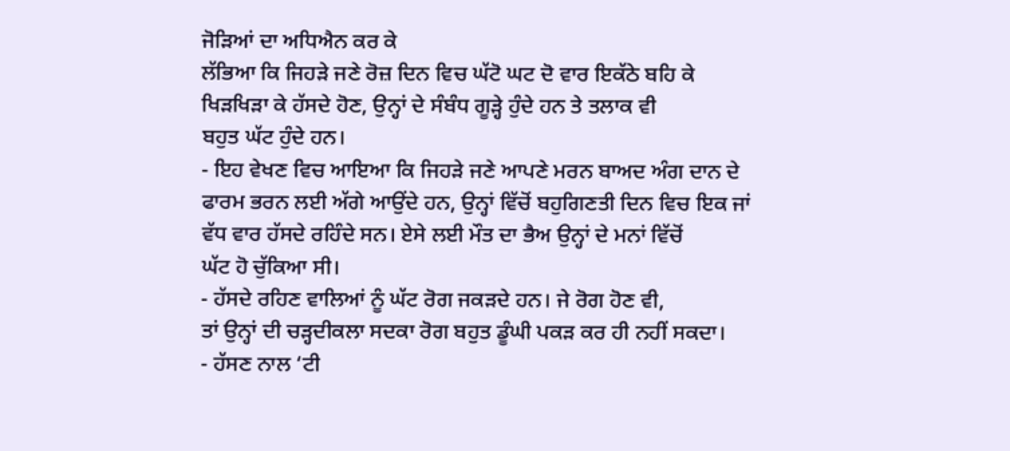ਜੋੜਿਆਂ ਦਾ ਅਧਿਐਨ ਕਰ ਕੇ
ਲੱਭਿਆ ਕਿ ਜਿਹੜੇ ਜਣੇ ਰੋਜ਼ ਦਿਨ ਵਿਚ ਘੱਟੋ ਘਟ ਦੋ ਵਾਰ ਇਕੱਠੇ ਬਹਿ ਕੇ
ਖਿੜਖਿੜਾ ਕੇ ਹੱਸਦੇ ਹੋਣ, ਉਨ੍ਹਾਂ ਦੇ ਸੰਬੰਧ ਗੂੜ੍ਹੇ ਹੁੰਦੇ ਹਨ ਤੇ ਤਲਾਕ ਵੀ
ਬਹੁਤ ਘੱਟ ਹੁੰਦੇ ਹਨ।
- ਇਹ ਵੇਖਣ ਵਿਚ ਆਇਆ ਕਿ ਜਿਹੜੇ ਜਣੇ ਆਪਣੇ ਮਰਨ ਬਾਅਦ ਅੰਗ ਦਾਨ ਦੇ
ਫਾਰਮ ਭਰਨ ਲਈ ਅੱਗੇ ਆਉਂਦੇ ਹਨ, ਉਨ੍ਹਾਂ ਵਿੱਚੋਂ ਬਹੁਗਿਣਤੀ ਦਿਨ ਵਿਚ ਇਕ ਜਾਂ
ਵੱਧ ਵਾਰ ਹੱਸਦੇ ਰਹਿੰਦੇ ਸਨ। ਏਸੇ ਲਈ ਮੌਤ ਦਾ ਭੈਅ ਉਨ੍ਹਾਂ ਦੇ ਮਨਾਂ ਵਿੱਚੋਂ
ਘੱਟ ਹੋ ਚੁੱਕਿਆ ਸੀ।
- ਹੱਸਦੇ ਰਹਿਣ ਵਾਲਿਆਂ ਨੂੰ ਘੱਟ ਰੋਗ ਜਕੜਦੇ ਹਨ। ਜੇ ਰੋਗ ਹੋਣ ਵੀ,
ਤਾਂ ਉਨ੍ਹਾਂ ਦੀ ਚੜ੍ਹਦੀਕਲਾ ਸਦਕਾ ਰੋਗ ਬਹੁਤ ਡੂੰਘੀ ਪਕੜ ਕਰ ਹੀ ਨਹੀਂ ਸਕਦਾ।
- ਹੱਸਣ ਨਾਲ ‘ਟੀ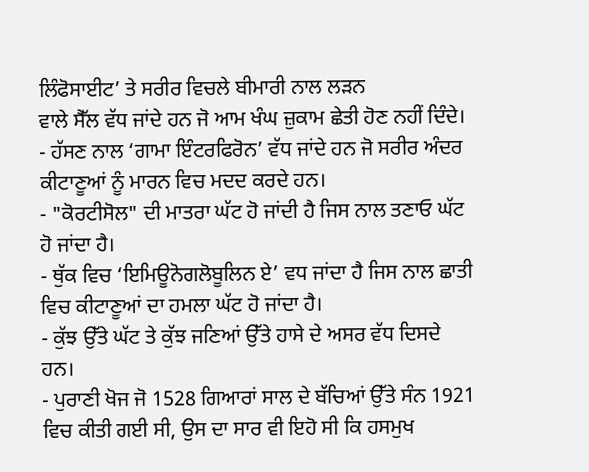ਲਿੰਫੋਸਾਈਟ’ ਤੇ ਸਰੀਰ ਵਿਚਲੇ ਬੀਮਾਰੀ ਨਾਲ ਲੜਨ
ਵਾਲੇ ਸੈੱਲ ਵੱਧ ਜਾਂਦੇ ਹਨ ਜੋ ਆਮ ਖੰਘ ਜ਼ੁਕਾਮ ਛੇਤੀ ਹੋਣ ਨਹੀਂ ਦਿੰਦੇ।
- ਹੱਸਣ ਨਾਲ ‘ਗਾਮਾ ਇੰਟਰਫਿਰੋਨ’ ਵੱਧ ਜਾਂਦੇ ਹਨ ਜੋ ਸਰੀਰ ਅੰਦਰ
ਕੀਟਾਣੂਆਂ ਨੂੰ ਮਾਰਨ ਵਿਚ ਮਦਦ ਕਰਦੇ ਹਨ।
- "ਕੋਰਟੀਸੋਲ" ਦੀ ਮਾਤਰਾ ਘੱਟ ਹੋ ਜਾਂਦੀ ਹੈ ਜਿਸ ਨਾਲ ਤਣਾਓ ਘੱਟ
ਹੋ ਜਾਂਦਾ ਹੈ।
- ਥੁੱਕ ਵਿਚ ‘ਇਮਿਊਨੋਗਲੋਬੂਲਿਨ ਏ’ ਵਧ ਜਾਂਦਾ ਹੈ ਜਿਸ ਨਾਲ ਛਾਤੀ
ਵਿਚ ਕੀਟਾਣੂਆਂ ਦਾ ਹਮਲਾ ਘੱਟ ਹੋ ਜਾਂਦਾ ਹੈ।
- ਕੁੱਝ ਉੱਤੇ ਘੱਟ ਤੇ ਕੁੱਝ ਜਣਿਆਂ ਉੱਤੇ ਹਾਸੇ ਦੇ ਅਸਰ ਵੱਧ ਦਿਸਦੇ
ਹਨ।
- ਪੁਰਾਣੀ ਖੋਜ ਜੋ 1528 ਗਿਆਰਾਂ ਸਾਲ ਦੇ ਬੱਚਿਆਂ ਉੱਤੇ ਸੰਨ 1921
ਵਿਚ ਕੀਤੀ ਗਈ ਸੀ, ਉਸ ਦਾ ਸਾਰ ਵੀ ਇਹੋ ਸੀ ਕਿ ਹਸਮੁਖ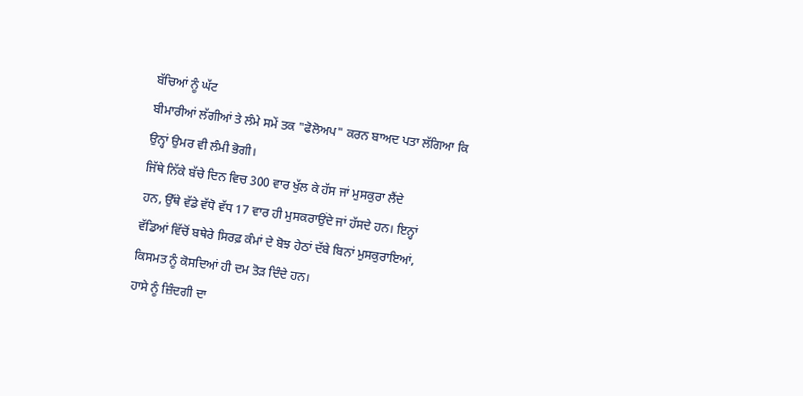ਬੱਚਿਆਂ ਨੂੰ ਘੱਟ
ਬੀਮਾਰੀਆਂ ਲੱਗੀਆਂ ਤੇ ਲੰਮੇ ਸਮੇਂ ਤਕ "ਫੋਲੋਅਪ" ਕਰਨ ਬਾਅਦ ਪਤਾ ਲੱਗਿਆ ਕਿ
ਉਨ੍ਹਾਂ ਉਮਰ ਵੀ ਲੰਮੀ ਭੋਗੀ।
ਜਿੱਥੇ ਨਿੱਕੇ ਬੱਚੇ ਦਿਨ ਵਿਚ 300 ਵਾਰ ਖੁੱਲ ਕੇ ਹੱਸ ਜਾਂ ਮੁਸਕੁਰਾ ਲੈਂਦੇ
ਹਨ, ਉੱਥੇ ਵੱਡੇ ਵੱਧੋ ਵੱਧ 17 ਵਾਰ ਹੀ ਮੁਸਕਰਾਉਂਦੇ ਜਾਂ ਹੱਸਦੇ ਹਨ। ਇਨ੍ਹਾਂ
ਵੱਡਿਆਂ ਵਿੱਚੋਂ ਬਥੇਰੇ ਸਿਰਫ਼ ਕੰਮਾਂ ਦੇ ਬੋਝ ਹੇਠਾਂ ਦੱਬੇ ਬਿਨਾਂ ਮੁਸਕੁਰਾਇਆਂ,
ਕਿਸਮਤ ਨੂੰ ਕੋਸਦਿਆਂ ਹੀ ਦਮ ਤੋੜ ਦਿੰਦੇ ਹਨ।
ਹਾਸੇ ਨੂੰ ਜ਼ਿੰਦਗੀ ਦਾ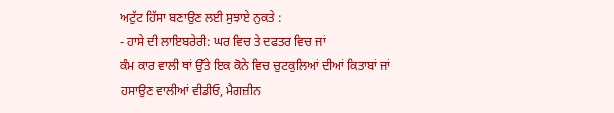ਅਟੁੱਟ ਹਿੱਸਾ ਬਣਾਉਣ ਲਈ ਸੁਝਾਏ ਨੁਕਤੇ :
- ਹਾਸੇ ਦੀ ਲਾਇਬਰੇਰੀ: ਘਰ ਵਿਚ ਤੇ ਦਫਤਰ ਵਿਚ ਜਾਂ
ਕੰਮ ਕਾਰ ਵਾਲੀ ਥਾਂ ਉੱਤੇ ਇਕ ਕੋਨੇ ਵਿਚ ਚੁਟਕੁਲਿਆਂ ਦੀਆਂ ਕਿਤਾਬਾਂ ਜਾਂ
ਹਸਾਉਣ ਵਾਲੀਆਂ ਵੀਡੀਓ, ਮੈਗਜ਼ੀਨ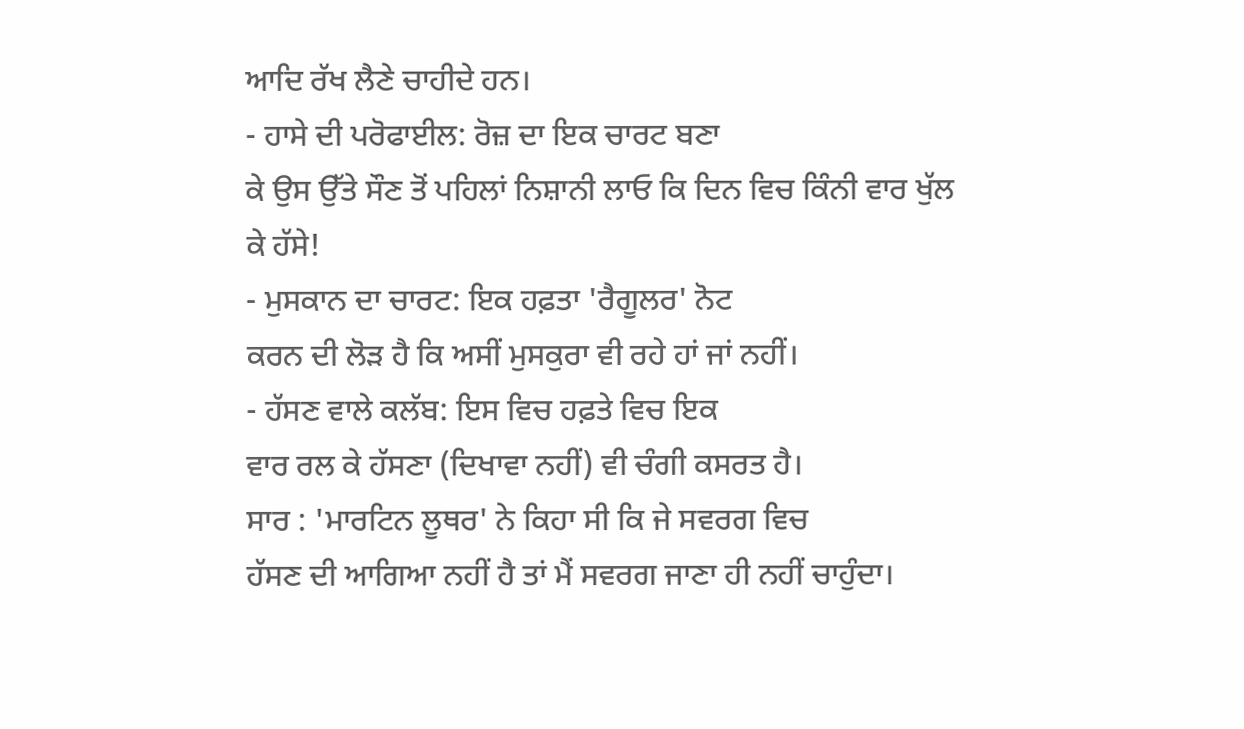ਆਦਿ ਰੱਖ ਲੈਣੇ ਚਾਹੀਦੇ ਹਨ।
- ਹਾਸੇ ਦੀ ਪਰੋਫਾਈਲ: ਰੋਜ਼ ਦਾ ਇਕ ਚਾਰਟ ਬਣਾ
ਕੇ ਉਸ ਉੱਤੇ ਸੌਣ ਤੋਂ ਪਹਿਲਾਂ ਨਿਸ਼ਾਨੀ ਲਾਓ ਕਿ ਦਿਨ ਵਿਚ ਕਿੰਨੀ ਵਾਰ ਖੁੱਲ
ਕੇ ਹੱਸੇ!
- ਮੁਸਕਾਨ ਦਾ ਚਾਰਟ: ਇਕ ਹਫ਼ਤਾ 'ਰੈਗੂਲਰ' ਨੋਟ
ਕਰਨ ਦੀ ਲੋੜ ਹੈ ਕਿ ਅਸੀਂ ਮੁਸਕੁਰਾ ਵੀ ਰਹੇ ਹਾਂ ਜਾਂ ਨਹੀਂ।
- ਹੱਸਣ ਵਾਲੇ ਕਲੱਬ: ਇਸ ਵਿਚ ਹਫ਼ਤੇ ਵਿਚ ਇਕ
ਵਾਰ ਰਲ ਕੇ ਹੱਸਣਾ (ਦਿਖਾਵਾ ਨਹੀਂ) ਵੀ ਚੰਗੀ ਕਸਰਤ ਹੈ।
ਸਾਰ : 'ਮਾਰਟਿਨ ਲੂਥਰ' ਨੇ ਕਿਹਾ ਸੀ ਕਿ ਜੇ ਸਵਰਗ ਵਿਚ
ਹੱਸਣ ਦੀ ਆਗਿਆ ਨਹੀਂ ਹੈ ਤਾਂ ਮੈਂ ਸਵਰਗ ਜਾਣਾ ਹੀ ਨਹੀਂ ਚਾਹੁੰਦਾ।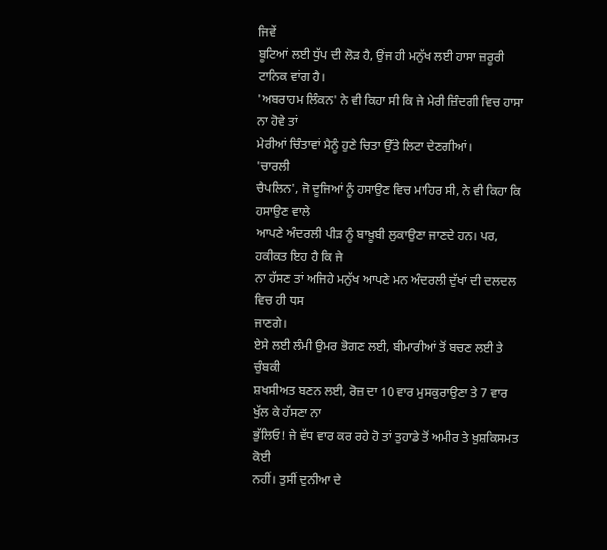ਜਿਵੇਂ
ਬੂਟਿਆਂ ਲਈ ਧੁੱਪ ਦੀ ਲੋੜ ਹੈ, ਉਂਜ ਹੀ ਮਨੁੱਖ ਲਈ ਹਾਸਾ ਜ਼ਰੂਰੀ ਟਾਨਿਕ ਵਾਂਗ ਹੈ।
'ਅਬਰਾਹਮ ਲਿੰਕਨ' ਨੇ ਵੀ ਕਿਹਾ ਸੀ ਕਿ ਜੇ ਮੇਰੀ ਜ਼ਿੰਦਗੀ ਵਿਚ ਹਾਸਾ ਨਾ ਹੋਵੇ ਤਾਂ
ਮੇਰੀਆਂ ਚਿੰਤਾਵਾਂ ਮੈਨੂੰ ਹੁਣੇ ਚਿਤਾ ਉੱਤੇ ਲਿਟਾ ਦੇਣਗੀਆਂ।
'ਚਾਰਲੀ
ਚੈਪਲਿਨ', ਜੋ ਦੂਜਿਆਂ ਨੂੰ ਹਸਾਉਣ ਵਿਚ ਮਾਹਿਰ ਸੀ, ਨੇ ਵੀ ਕਿਹਾ ਕਿ ਹਸਾਉਣ ਵਾਲੇ
ਆਪਣੇ ਅੰਦਰਲੀ ਪੀੜ ਨੂੰ ਬਾਖ਼ੂਬੀ ਲੁਕਾਉਣਾ ਜਾਣਦੇ ਹਨ। ਪਰ, ਹਕੀਕਤ ਇਹ ਹੈ ਕਿ ਜੇ
ਨਾ ਹੱਸਣ ਤਾਂ ਅਜਿਹੇ ਮਨੁੱਖ ਆਪਣੇ ਮਨ ਅੰਦਰਲੀ ਦੁੱਖਾਂ ਦੀ ਦਲਦਲ ਵਿਚ ਹੀ ਧਸ
ਜਾਣਗੇ।
ਏਸੇ ਲਈ ਲੰਮੀ ਉਮਰ ਭੋਗਣ ਲਈ, ਬੀਮਾਰੀਆਂ ਤੋਂ ਬਚਣ ਲਈ ਤੇ ਚੁੰਬਕੀ
ਸ਼ਖਸੀਅਤ ਬਣਨ ਲਈ, ਰੋਜ਼ ਦਾ 10 ਵਾਰ ਮੁਸਕੁਰਾਉਣਾ ਤੇ 7 ਵਾਰ ਖੁੱਲ ਕੇ ਹੱਸਣਾ ਨਾ
ਭੁੱਲਿਓ! ਜੇ ਵੱਧ ਵਾਰ ਕਰ ਰਹੇ ਹੋ ਤਾਂ ਤੁਹਾਡੇ ਤੋਂ ਅਮੀਰ ਤੇ ਖ਼ੁਸ਼ਕਿਸਮਤ ਕੋਈ
ਨਹੀਂ। ਤੁਸੀਂ ਦੁਨੀਆ ਦੇ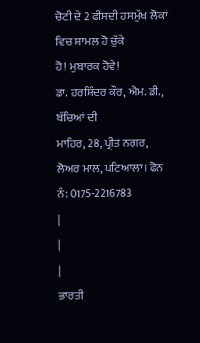ਚੋਟੀ ਦੇ 2 ਫੀਸਦੀ ਹਸਮੁੱਖ ਲੋਕਾਂ ਵਿਚ ਸ਼ਾਮਲ ਹੋ ਚੁੱਕੇ
ਹੋ! ਮੁਬਾਰਕ ਹੋਵੇ!
ਡਾ. ਹਰਸ਼ਿੰਦਰ ਕੌਰ, ਐਮ. ਡੀ., ਬੱਚਿਆਂ ਦੀ
ਮਾਹਿਰ, 28, ਪ੍ਰੀਤ ਨਗਰ, ਲੋਅਰ ਮਾਲ, ਪਟਿਆਲਾ। ਫੋਨ ਨੰ: 0175-2216783
|
|
|
ਭਾਰਤੀ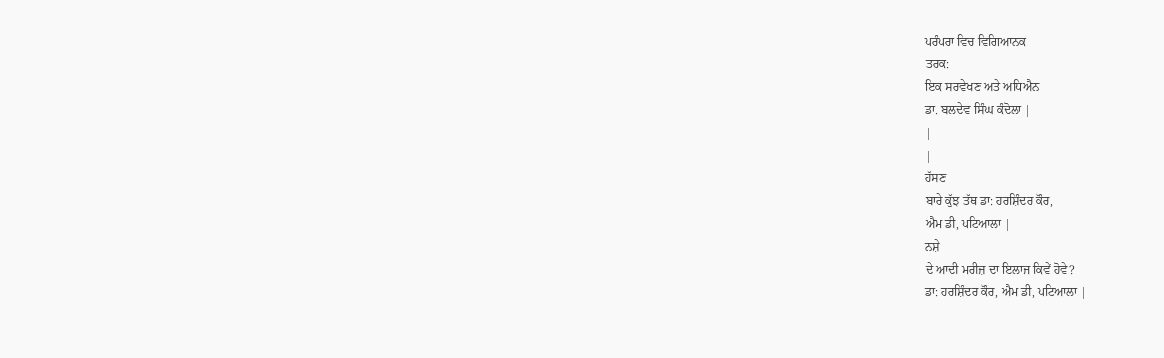ਪਰੰਪਰਾ ਵਿਚ ਵਿਗਿਆਨਕ
ਤਰਕ:
ਇਕ ਸਰਵੇਖਣ ਅਤੇ ਅਧਿਐਨ
ਡਾ. ਬਲਦੇਵ ਸਿੰਘ ਕੰਦੋਲਾ |
|
|
ਹੱਸਣ
ਬਾਰੇ ਕੁੱਝ ਤੱਥ ਡਾ: ਹਰਸ਼ਿੰਦਰ ਕੌਰ,
ਐਮ ਡੀ, ਪਟਿਆਲਾ |
ਨਸ਼ੇ
ਦੇ ਆਦੀ ਮਰੀਜ਼ ਦਾ ਇਲਾਜ ਕਿਵੇਂ ਹੋਵੇ?
ਡਾ: ਹਰਸ਼ਿੰਦਰ ਕੌਰ, ਐਮ ਡੀ, ਪਟਿਆਲਾ |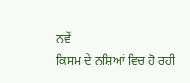ਨਵੇਂ
ਕਿਸਮ ਦੇ ਨਸ਼ਿਆਂ ਵਿਚ ਹੋ ਰਹੀ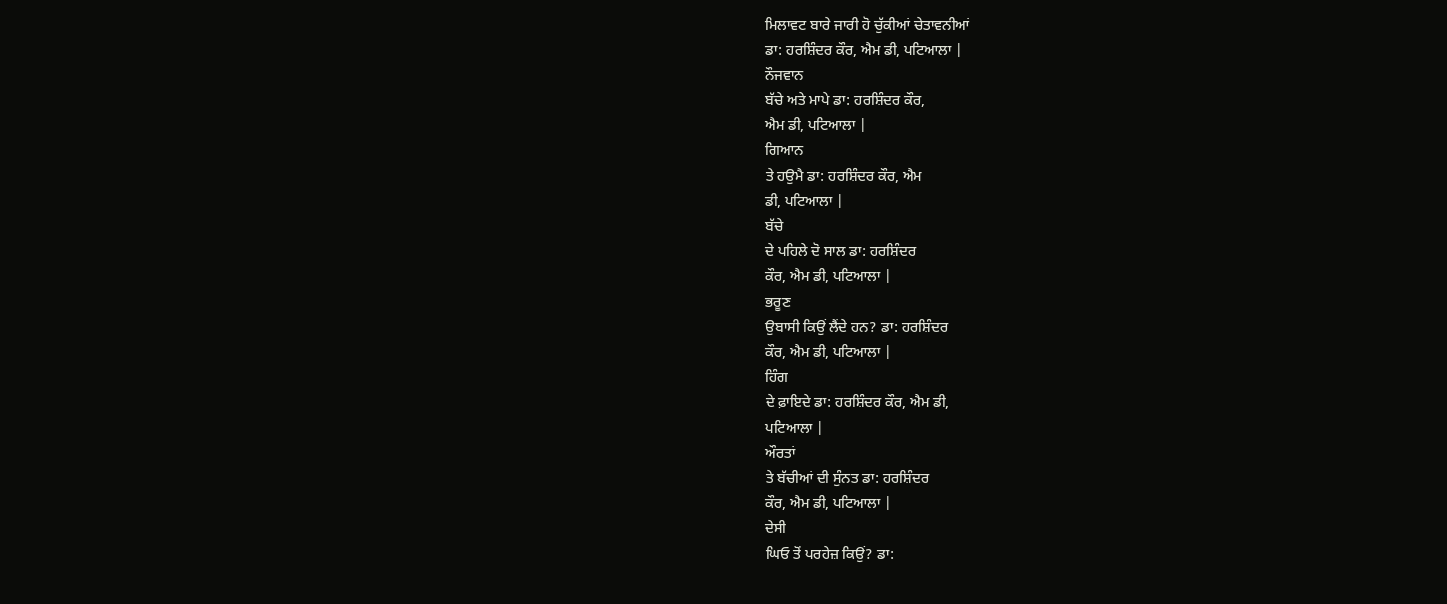ਮਿਲਾਵਟ ਬਾਰੇ ਜਾਰੀ ਹੋ ਚੁੱਕੀਆਂ ਚੇਤਾਵਨੀਆਂ
ਡਾ: ਹਰਸ਼ਿੰਦਰ ਕੌਰ, ਐਮ ਡੀ, ਪਟਿਆਲਾ |
ਨੌਜਵਾਨ
ਬੱਚੇ ਅਤੇ ਮਾਪੇ ਡਾ: ਹਰਸ਼ਿੰਦਰ ਕੌਰ,
ਐਮ ਡੀ, ਪਟਿਆਲਾ |
ਗਿਆਨ
ਤੇ ਹਉਮੈ ਡਾ: ਹਰਸ਼ਿੰਦਰ ਕੌਰ, ਐਮ
ਡੀ, ਪਟਿਆਲਾ |
ਬੱਚੇ
ਦੇ ਪਹਿਲੇ ਦੋ ਸਾਲ ਡਾ: ਹਰਸ਼ਿੰਦਰ
ਕੌਰ, ਐਮ ਡੀ, ਪਟਿਆਲਾ |
ਭਰੂਣ
ਉਬਾਸੀ ਕਿਉਂ ਲੈਂਦੇ ਹਨ? ਡਾ: ਹਰਸ਼ਿੰਦਰ
ਕੌਰ, ਐਮ ਡੀ, ਪਟਿਆਲਾ |
ਹਿੰਗ
ਦੇ ਫ਼ਾਇਦੇ ਡਾ: ਹਰਸ਼ਿੰਦਰ ਕੌਰ, ਐਮ ਡੀ,
ਪਟਿਆਲਾ |
ਔਰਤਾਂ
ਤੇ ਬੱਚੀਆਂ ਦੀ ਸੁੰਨਤ ਡਾ: ਹਰਸ਼ਿੰਦਰ
ਕੌਰ, ਐਮ ਡੀ, ਪਟਿਆਲਾ |
ਦੇਸੀ
ਘਿਓ ਤੋਂ ਪਰਹੇਜ਼ ਕਿਉਂ? ਡਾ: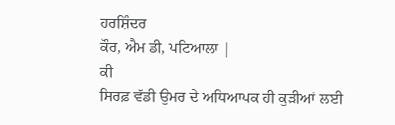ਹਰਸ਼ਿੰਦਰ
ਕੌਰ, ਐਮ ਡੀ, ਪਟਿਆਲਾ |
ਕੀ
ਸਿਰਫ਼ ਵੱਡੀ ਉਮਰ ਦੇ ਅਧਿਆਪਕ ਹੀ ਕੁੜੀਆਂ ਲਈ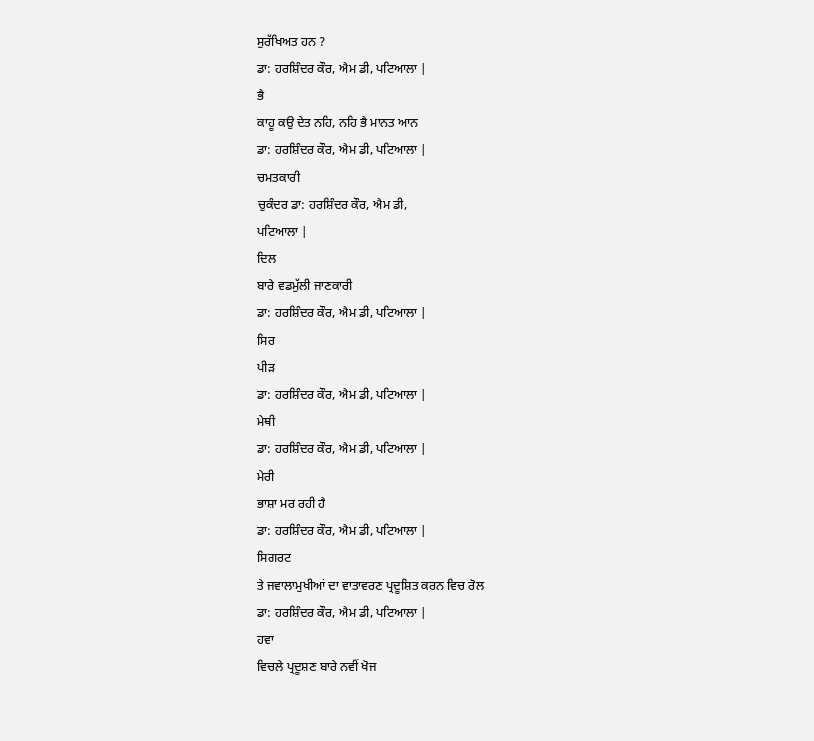ਸੁਰੱਖਿਅਤ ਹਨ ?
ਡਾ: ਹਰਸ਼ਿੰਦਰ ਕੌਰ, ਐਮ ਡੀ, ਪਟਿਆਲਾ |
ਭੈ
ਕਾਹੂ ਕਉ ਦੇਤ ਨਹਿ, ਨਹਿ ਭੈ ਮਾਨਤ ਆਨ
ਡਾ: ਹਰਸ਼ਿੰਦਰ ਕੌਰ, ਐਮ ਡੀ, ਪਟਿਆਲਾ |
ਚਮਤਕਾਰੀ
ਚੁਕੰਦਰ ਡਾ: ਹਰਸ਼ਿੰਦਰ ਕੌਰ, ਐਮ ਡੀ,
ਪਟਿਆਲਾ |
ਦਿਲ
ਬਾਰੇ ਵਡਮੁੱਲੀ ਜਾਣਕਾਰੀ
ਡਾ: ਹਰਸ਼ਿੰਦਰ ਕੌਰ, ਐਮ ਡੀ, ਪਟਿਆਲਾ |
ਸਿਰ
ਪੀੜ
ਡਾ: ਹਰਸ਼ਿੰਦਰ ਕੌਰ, ਐਮ ਡੀ, ਪਟਿਆਲਾ |
ਮੇਥੀ
ਡਾ: ਹਰਸ਼ਿੰਦਰ ਕੌਰ, ਐਮ ਡੀ, ਪਟਿਆਲਾ |
ਮੇਰੀ
ਭਾਸ਼ਾ ਮਰ ਰਹੀ ਹੈ
ਡਾ: ਹਰਸ਼ਿੰਦਰ ਕੌਰ, ਐਮ ਡੀ, ਪਟਿਆਲਾ |
ਸਿਗਰਟ
ਤੇ ਜਵਾਲਾਮੁਖੀਆਂ ਦਾ ਵਾਤਾਵਰਣ ਪ੍ਰਦੂਸ਼ਿਤ ਕਰਨ ਵਿਚ ਰੋਲ
ਡਾ: ਹਰਸ਼ਿੰਦਰ ਕੌਰ, ਐਮ ਡੀ, ਪਟਿਆਲਾ |
ਹਵਾ
ਵਿਚਲੇ ਪ੍ਰਦੂਸ਼ਣ ਬਾਰੇ ਨਵੀਂ ਖੋਜ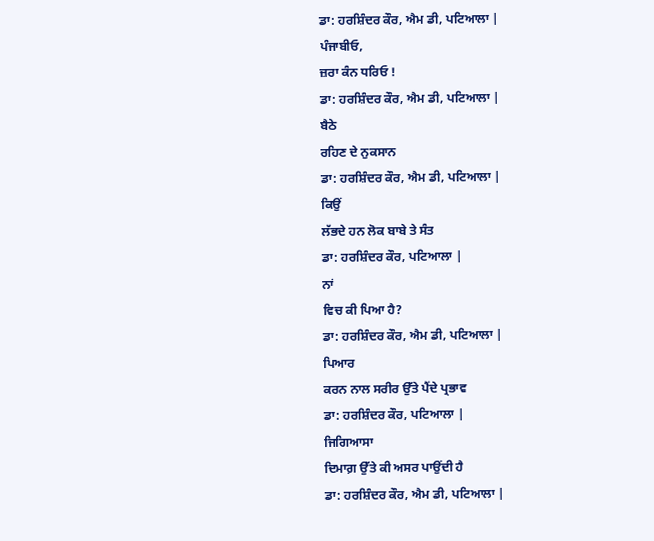ਡਾ: ਹਰਸ਼ਿੰਦਰ ਕੌਰ, ਐਮ ਡੀ, ਪਟਿਆਲਾ |
ਪੰਜਾਬੀਓ,
ਜ਼ਰਾ ਕੰਨ ਧਰਿਓ !
ਡਾ: ਹਰਸ਼ਿੰਦਰ ਕੌਰ, ਐਮ ਡੀ, ਪਟਿਆਲਾ |
ਬੈਠੇ
ਰਹਿਣ ਦੇ ਨੁਕਸਾਨ
ਡਾ: ਹਰਸ਼ਿੰਦਰ ਕੌਰ, ਐਮ ਡੀ, ਪਟਿਆਲਾ |
ਕਿਉਂ
ਲੱਭਦੇ ਹਨ ਲੋਕ ਬਾਬੇ ਤੇ ਸੰਤ
ਡਾ: ਹਰਸ਼ਿੰਦਰ ਕੌਰ, ਪਟਿਆਲਾ |
ਨਾਂ
ਵਿਚ ਕੀ ਪਿਆ ਹੈ?
ਡਾ: ਹਰਸ਼ਿੰਦਰ ਕੌਰ, ਐਮ ਡੀ, ਪਟਿਆਲਾ |
ਪਿਆਰ
ਕਰਨ ਨਾਲ ਸਰੀਰ ਉੱਤੇ ਪੈਂਦੇ ਪ੍ਰਭਾਵ
ਡਾ: ਹਰਸ਼ਿੰਦਰ ਕੌਰ, ਪਟਿਆਲਾ |
ਜਿਗਿਆਸਾ
ਦਿਮਾਗ਼ ਉੱਤੇ ਕੀ ਅਸਰ ਪਾਉਂਦੀ ਹੈ
ਡਾ: ਹਰਸ਼ਿੰਦਰ ਕੌਰ, ਐਮ ਡੀ, ਪਟਿਆਲਾ |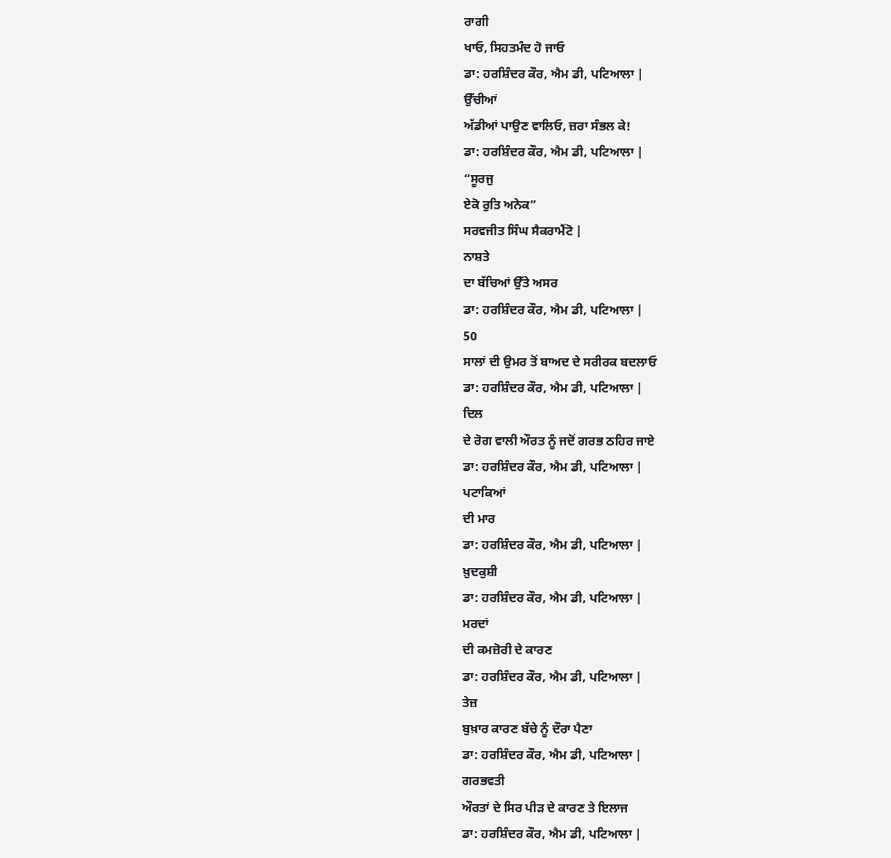ਰਾਗੀ
ਖਾਓ, ਸਿਹਤਮੰਦ ਹੋ ਜਾਓ
ਡਾ: ਹਰਸ਼ਿੰਦਰ ਕੌਰ, ਐਮ ਡੀ, ਪਟਿਆਲਾ |
ਉੱਚੀਆਂ
ਅੱਡੀਆਂ ਪਾਉਣ ਵਾਲਿਓ, ਜ਼ਰਾ ਸੰਭਲ ਕੇ!
ਡਾ: ਹਰਸ਼ਿੰਦਰ ਕੌਰ, ਐਮ ਡੀ, ਪਟਿਆਲਾ |
“ਸੂਰਜੁ
ਏਕੋ ਰੁਤਿ ਅਨੇਕ”
ਸਰਵਜੀਤ ਸਿੰਘ ਸੈਕਰਾਮੈਂਟੋ |
ਨਾਸ਼ਤੇ
ਦਾ ਬੱਚਿਆਂ ਉੱਤੇ ਅਸਰ
ਡਾ: ਹਰਸ਼ਿੰਦਰ ਕੌਰ, ਐਮ ਡੀ, ਪਟਿਆਲਾ |
50
ਸਾਲਾਂ ਦੀ ਉਮਰ ਤੋਂ ਬਾਅਦ ਦੇ ਸਰੀਰਕ ਬਦਲਾਓ
ਡਾ: ਹਰਸ਼ਿੰਦਰ ਕੌਰ, ਐਮ ਡੀ, ਪਟਿਆਲਾ |
ਦਿਲ
ਦੇ ਰੋਗ ਵਾਲੀ ਔਰਤ ਨੂੰ ਜਦੋਂ ਗਰਭ ਠਹਿਰ ਜਾਏ
ਡਾ: ਹਰਸ਼ਿੰਦਰ ਕੌਰ, ਐਮ ਡੀ, ਪਟਿਆਲਾ |
ਪਟਾਕਿਆਂ
ਦੀ ਮਾਰ
ਡਾ: ਹਰਸ਼ਿੰਦਰ ਕੌਰ, ਐਮ ਡੀ, ਪਟਿਆਲਾ |
ਖ਼ੁਦਕੁਸ਼ੀ
ਡਾ: ਹਰਸ਼ਿੰਦਰ ਕੌਰ, ਐਮ ਡੀ, ਪਟਿਆਲਾ |
ਮਰਦਾਂ
ਦੀ ਕਮਜ਼ੋਰੀ ਦੇ ਕਾਰਣ
ਡਾ: ਹਰਸ਼ਿੰਦਰ ਕੌਰ, ਐਮ ਡੀ, ਪਟਿਆਲਾ |
ਤੇਜ਼
ਬੁਖ਼ਾਰ ਕਾਰਣ ਬੱਚੇ ਨੂੰ ਦੌਰਾ ਪੈਣਾ
ਡਾ: ਹਰਸ਼ਿੰਦਰ ਕੌਰ, ਐਮ ਡੀ, ਪਟਿਆਲਾ |
ਗਰਭਵਤੀ
ਔਰਤਾਂ ਦੇ ਸਿਰ ਪੀੜ ਦੇ ਕਾਰਣ ਤੇ ਇਲਾਜ
ਡਾ: ਹਰਸ਼ਿੰਦਰ ਕੌਰ, ਐਮ ਡੀ, ਪਟਿਆਲਾ |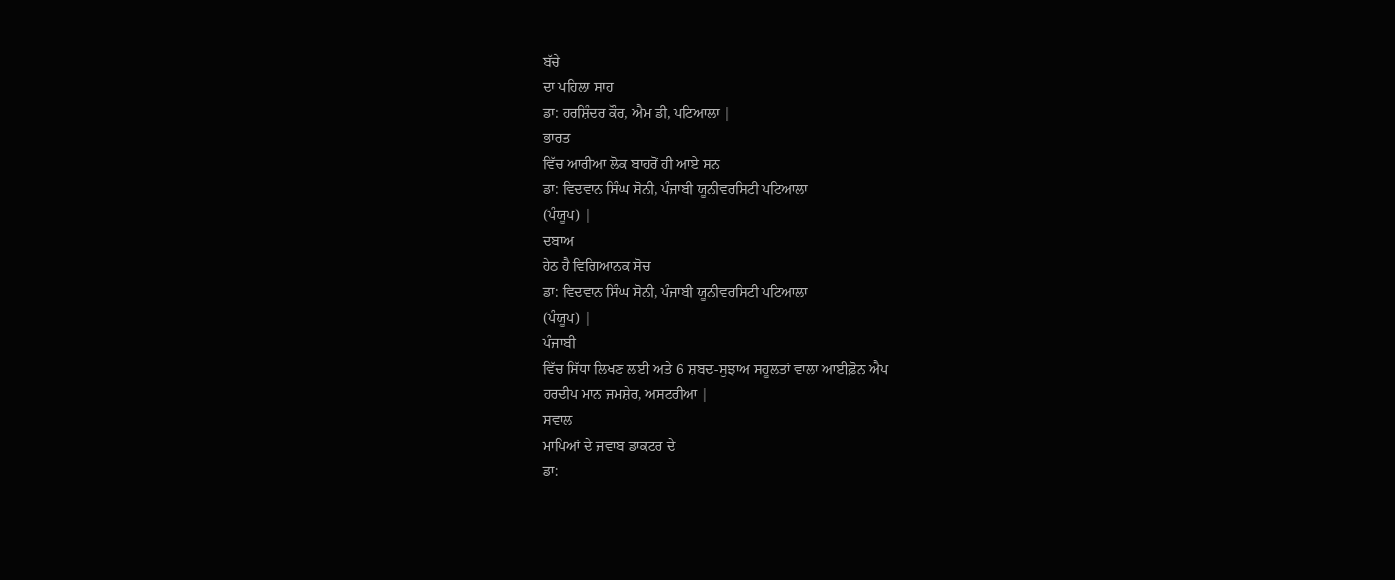ਬੱਚੇ
ਦਾ ਪਹਿਲਾ ਸਾਹ
ਡਾ: ਹਰਸ਼ਿੰਦਰ ਕੌਰ, ਐਮ ਡੀ, ਪਟਿਆਲਾ |
ਭਾਰਤ
ਵਿੱਚ ਆਰੀਆ ਲੋਕ ਬਾਹਰੋਂ ਹੀ ਆਏ ਸਨ
ਡਾ: ਵਿਦਵਾਨ ਸਿੰਘ ਸੋਨੀ, ਪੰਜਾਬੀ ਯੂਨੀਵਰਸਿਟੀ ਪਟਿਆਲਾ
(ਪੰਯੂਪ) |
ਦਬਾਅ
ਹੇਠ ਹੈ ਵਿਗਿਆਨਕ ਸੋਚ
ਡਾ: ਵਿਦਵਾਨ ਸਿੰਘ ਸੋਨੀ, ਪੰਜਾਬੀ ਯੂਨੀਵਰਸਿਟੀ ਪਟਿਆਲਾ
(ਪੰਯੂਪ) |
ਪੰਜਾਬੀ
ਵਿੱਚ ਸਿੱਧਾ ਲਿਖਣ ਲਈ ਅਤੇ 6 ਸ਼ਬਦ-ਸੁਝਾਅ ਸਹੂਲਤਾਂ ਵਾਲਾ ਆਈਫ਼ੋਨ ਐਪ
ਹਰਦੀਪ ਮਾਨ ਜਮਸ਼ੇਰ, ਅਸਟਰੀਆ |
ਸਵਾਲ
ਮਾਪਿਆਂ ਦੇ ਜਵਾਬ ਡਾਕਟਰ ਦੇ
ਡਾ: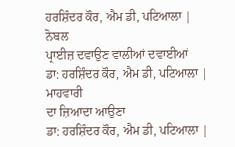ਹਰਸ਼ਿੰਦਰ ਕੌਰ, ਐਮ ਡੀ, ਪਟਿਆਲਾ |
ਨੋਬਲ
ਪ੍ਰਾਈਜ਼ ਦਵਾਉਣ ਵਾਲੀਆਂ ਦਵਾਈਆਂ
ਡਾ: ਹਰਸ਼ਿੰਦਰ ਕੌਰ, ਐਮ ਡੀ, ਪਟਿਆਲਾ |
ਮਾਹਵਾਰੀ
ਦਾ ਜ਼ਿਆਦਾ ਆਉਣਾ
ਡਾ: ਹਰਸ਼ਿੰਦਰ ਕੌਰ, ਐਮ ਡੀ, ਪਟਿਆਲਾ |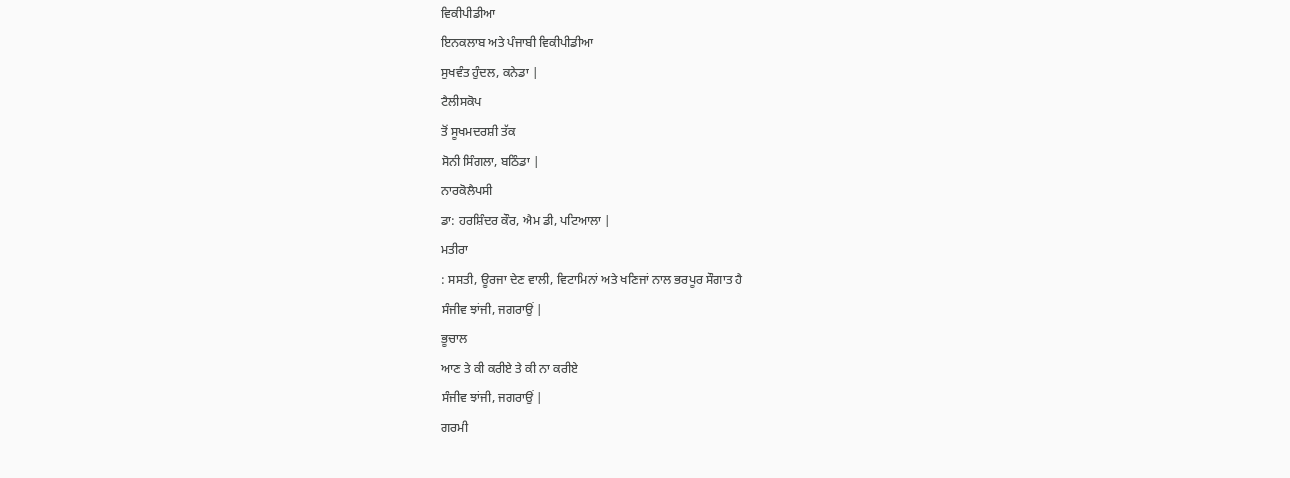ਵਿਕੀਪੀਡੀਆ
ਇਨਕਲਾਬ ਅਤੇ ਪੰਜਾਬੀ ਵਿਕੀਪੀਡੀਆ
ਸੁਖਵੰਤ ਹੁੰਦਲ, ਕਨੇਡਾ |
ਟੈਲੀਸਕੋਪ
ਤੋਂ ਸੂਖਮਦਰਸ਼ੀ ਤੱਕ
ਸੋਨੀ ਸਿੰਗਲਾ, ਬਠਿੰਡਾ |
ਨਾਰਕੋਲੈਪਸੀ
ਡਾ: ਹਰਸ਼ਿੰਦਰ ਕੌਰ, ਐਮ ਡੀ, ਪਟਿਆਲਾ |
ਮਤੀਰਾ
: ਸਸਤੀ, ਊਰਜਾ ਦੇਣ ਵਾਲੀ, ਵਿਟਾਮਿਨਾਂ ਅਤੇ ਖਣਿਜਾਂ ਨਾਲ ਭਰਪੂਰ ਸੌਗਾਤ ਹੈ
ਸੰਜੀਵ ਝਾਂਜੀ, ਜਗਰਾਉਂ |
ਭੂਚਾਲ
ਆਣ ਤੇ ਕੀ ਕਰੀਏ ਤੇ ਕੀ ਨਾ ਕਰੀਏ
ਸੰਜੀਵ ਝਾਂਜੀ, ਜਗਰਾਉਂ |
ਗਰਮੀ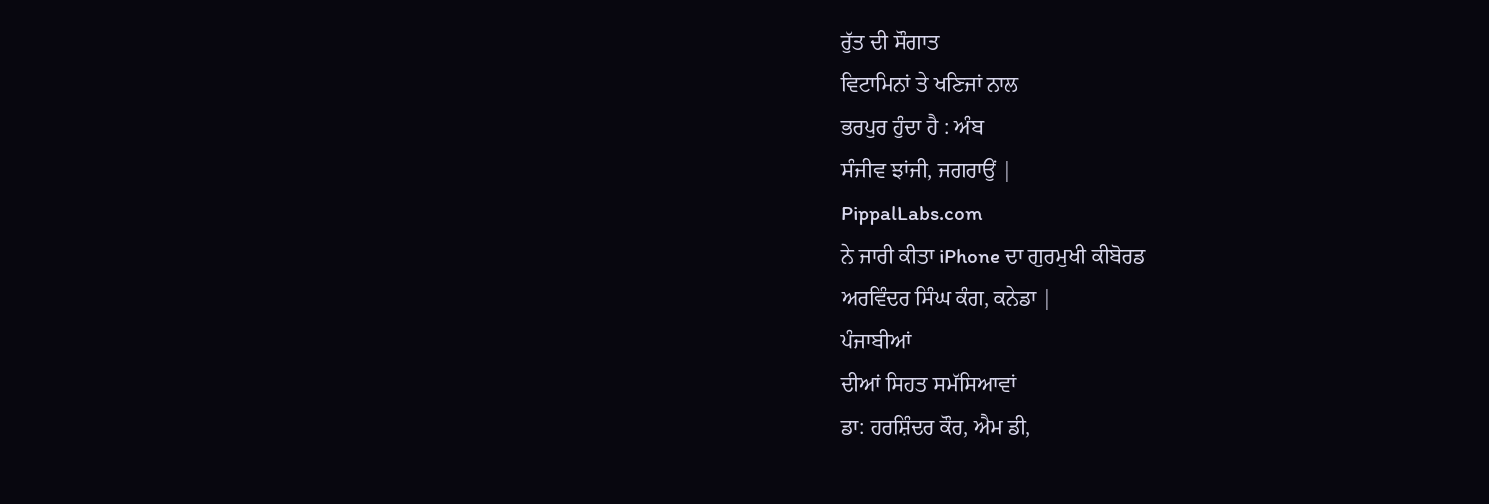ਰੁੱਤ ਦੀ ਸੌਗਾਤ
ਵਿਟਾਮਿਨਾਂ ਤੇ ਖਣਿਜਾਂ ਨਾਲ
ਭਰਪੁਰ ਹੁੰਦਾ ਹੈ : ਅੰਬ
ਸੰਜੀਵ ਝਾਂਜੀ, ਜਗਰਾਉਂ |
PippalLabs.com
ਨੇ ਜਾਰੀ ਕੀਤਾ iPhone ਦਾ ਗੁਰਮੁਖੀ ਕੀਬੋਰਡ
ਅਰਵਿੰਦਰ ਸਿੰਘ ਕੰਗ, ਕਨੇਡਾ |
ਪੰਜਾਬੀਆਂ
ਦੀਆਂ ਸਿਹਤ ਸਮੱਸਿਆਵਾਂ
ਡਾ: ਹਰਸ਼ਿੰਦਰ ਕੌਰ, ਐਮ ਡੀ,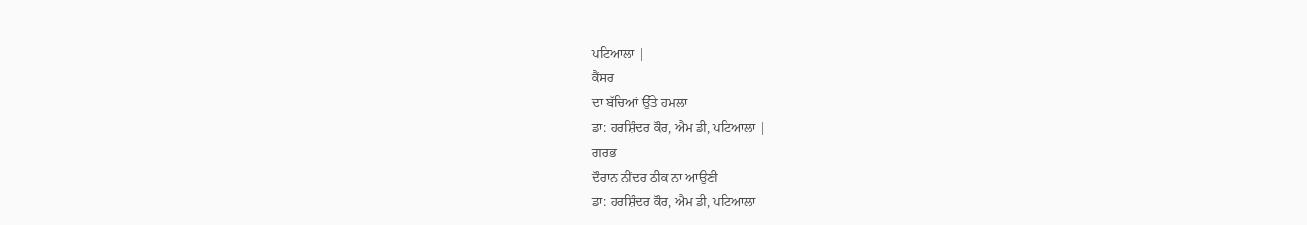ਪਟਿਆਲਾ |
ਕੈਂਸਰ
ਦਾ ਬੱਚਿਆਂ ਉੱਤੇ ਹਮਲਾ
ਡਾ: ਹਰਸ਼ਿੰਦਰ ਕੌਰ, ਐਮ ਡੀ, ਪਟਿਆਲਾ |
ਗਰਭ
ਦੌਰਾਨ ਨੀਂਦਰ ਠੀਕ ਨਾ ਆਉਣੀ
ਡਾ: ਹਰਸ਼ਿੰਦਰ ਕੌਰ, ਐਮ ਡੀ, ਪਟਿਆਲਾ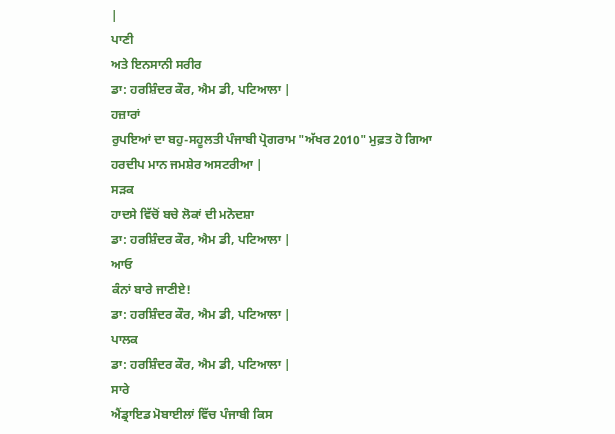|
ਪਾਣੀ
ਅਤੇ ਇਨਸਾਨੀ ਸਰੀਰ
ਡਾ: ਹਰਸ਼ਿੰਦਰ ਕੌਰ, ਐਮ ਡੀ, ਪਟਿਆਲਾ |
ਹਜ਼ਾਰਾਂ
ਰੁਪਇਆਂ ਦਾ ਬਹੁ-ਸਹੂਲਤੀ ਪੰਜਾਬੀ ਪ੍ਰੋਗਰਾਮ "ਅੱਖਰ 2010" ਮੁਫ਼ਤ ਹੋ ਗਿਆ
ਹਰਦੀਪ ਮਾਨ ਜਮਸ਼ੇਰ ਅਸਟਰੀਆ |
ਸੜਕ
ਹਾਦਸੇ ਵਿੱਚੋਂ ਬਚੇ ਲੋਕਾਂ ਦੀ ਮਨੋਦਸ਼ਾ
ਡਾ: ਹਰਸ਼ਿੰਦਰ ਕੌਰ, ਐਮ ਡੀ, ਪਟਿਆਲਾ |
ਆਓ
ਕੰਨਾਂ ਬਾਰੇ ਜਾਣੀਏ!
ਡਾ: ਹਰਸ਼ਿੰਦਰ ਕੌਰ, ਐਮ ਡੀ, ਪਟਿਆਲਾ |
ਪਾਲਕ
ਡਾ: ਹਰਸ਼ਿੰਦਰ ਕੌਰ, ਐਮ ਡੀ, ਪਟਿਆਲਾ |
ਸਾਰੇ
ਐਂਡ੍ਰਾਇਡ ਮੋਬਾਈਲਾਂ ਵਿੱਚ ਪੰਜਾਬੀ ਕਿਸ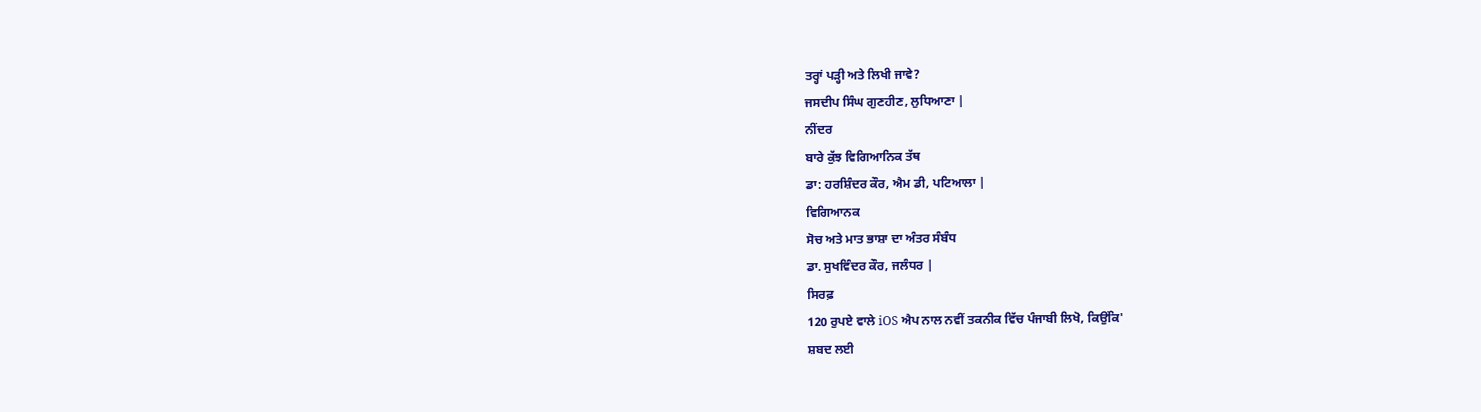ਤਰ੍ਹਾਂ ਪੜ੍ਹੀ ਅਤੇ ਲਿਖੀ ਜਾਵੇ?
ਜਸਦੀਪ ਸਿੰਘ ਗੁਣਹੀਣ, ਲੁਧਿਆਣਾ |
ਨੀਂਦਰ
ਬਾਰੇ ਕੁੱਝ ਵਿਗਿਆਨਿਕ ਤੱਥ
ਡਾ: ਹਰਸ਼ਿੰਦਰ ਕੌਰ, ਐਮ ਡੀ, ਪਟਿਆਲਾ |
ਵਿਗਿਆਨਕ
ਸੋਚ ਅਤੇ ਮਾਤ ਭਾਸ਼ਾ ਦਾ ਅੰਤਰ ਸੰਬੰਧ
ਡਾ. ਸੁਖਵਿੰਦਰ ਕੌਰ, ਜਲੰਧਰ |
ਸਿਰਫ਼
120 ਰੁਪਏ ਵਾਲੇ iOS ਐਪ ਨਾਲ ਨਵੀਂ ਤਕਨੀਕ ਵਿੱਚ ਪੰਜਾਬੀ ਲਿਖੋ, ਕਿਉਂਕਿ'
ਸ਼ਬਦ ਲਈ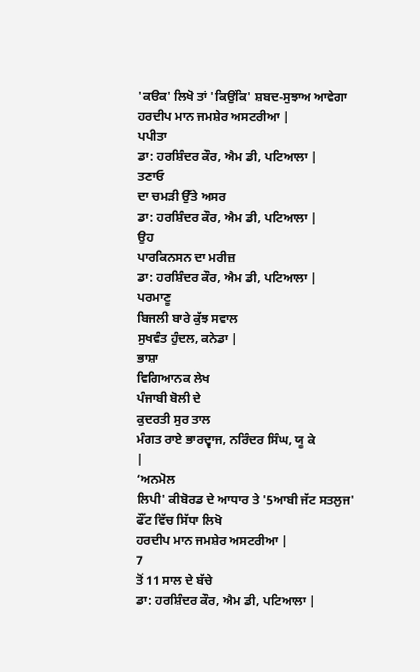'ਕੳਕ' ਲਿਖੋ ਤਾਂ 'ਕਿਉਂਕਿ' ਸ਼ਬਦ-ਸੁਝਾਅ ਆਵੇਗਾ
ਹਰਦੀਪ ਮਾਨ ਜਮਸ਼ੇਰ ਅਸਟਰੀਆ |
ਪਪੀਤਾ
ਡਾ: ਹਰਸ਼ਿੰਦਰ ਕੌਰ, ਐਮ ਡੀ, ਪਟਿਆਲਾ |
ਤਣਾਓ
ਦਾ ਚਮੜੀ ਉੱਤੇ ਅਸਰ
ਡਾ: ਹਰਸ਼ਿੰਦਰ ਕੌਰ, ਐਮ ਡੀ, ਪਟਿਆਲਾ |
ਉਹ
ਪਾਰਕਿਨਸਨ ਦਾ ਮਰੀਜ਼
ਡਾ: ਹਰਸ਼ਿੰਦਰ ਕੌਰ, ਐਮ ਡੀ, ਪਟਿਆਲਾ |
ਪਰਮਾਣੂ
ਬਿਜਲੀ ਬਾਰੇ ਕੁੱਝ ਸਵਾਲ
ਸੁਖਵੰਤ ਹੁੰਦਲ, ਕਨੇਡਾ |
ਭਾਸ਼ਾ
ਵਿਗਿਆਨਕ ਲੇਖ
ਪੰਜਾਬੀ ਬੋਲੀ ਦੇ
ਕੁਦਰਤੀ ਸੁਰ ਤਾਲ
ਮੰਗਤ ਰਾਏ ਭਾਰਦ੍ਵਾਜ, ਨਰਿੰਦਰ ਸਿੰਘ, ਯੂ ਕੇ
|
‘ਅਨਮੋਲ
ਲਿਪੀ' ਕੀਬੋਰਡ ਦੇ ਆਧਾਰ ਤੇ '5ਆਬੀ ਜੱਟ ਸਤਲੁਜ' ਫੌਂਟ ਵਿੱਚ ਸਿੱਧਾ ਲਿਖੋ
ਹਰਦੀਪ ਮਾਨ ਜਮਸ਼ੇਰ ਅਸਟਰੀਆ |
7
ਤੋਂ 11 ਸਾਲ ਦੇ ਬੱਚੇ
ਡਾ: ਹਰਸ਼ਿੰਦਰ ਕੌਰ, ਐਮ ਡੀ, ਪਟਿਆਲਾ |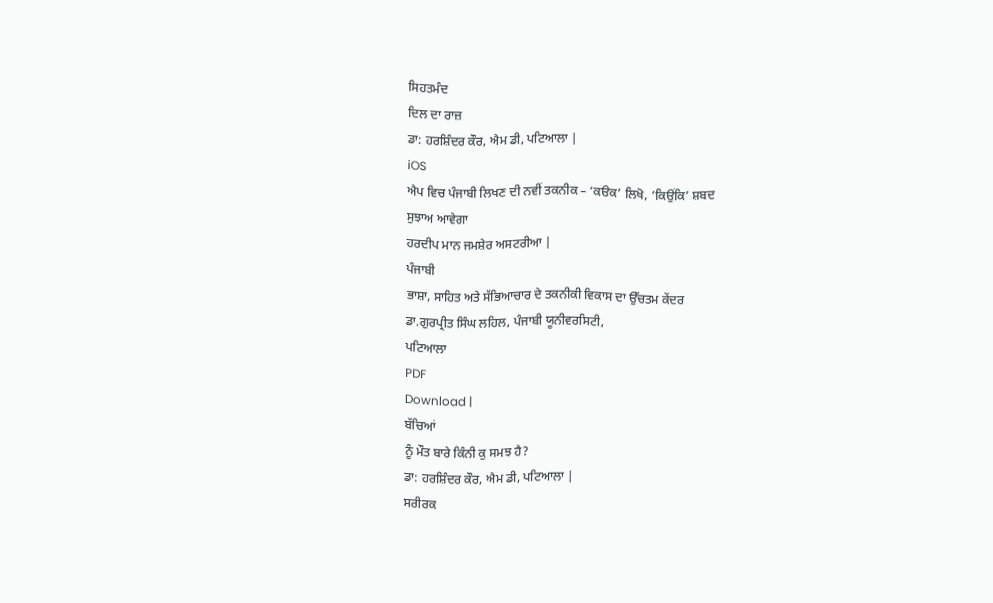ਸਿਹਤਮੰਦ
ਦਿਲ ਦਾ ਰਾਜ਼
ਡਾ: ਹਰਸ਼ਿੰਦਰ ਕੌਰ, ਐਮ ਡੀ, ਪਟਿਆਲਾ |
iOS
ਐਪ ਵਿਚ ਪੰਜਾਬੀ ਲਿਖਣ ਦੀ ਨਵੀਂ ਤਕਨੀਕ – ‘ਕੳਕ’ ਲਿਖੋ, ‘ਕਿਉਂਕਿ’ ਸ਼ਬਦ
ਸੁਝਾਅ ਆਵੇਗਾ
ਹਰਦੀਪ ਮਾਨ ਜਮਸ਼ੇਰ ਅਸਟਰੀਆ |
ਪੰਜਾਬੀ
ਭਾਸ਼ਾ, ਸਾਹਿਤ ਅਤੇ ਸੱਭਿਆਚਾਰ ਦੇ ਤਕਨੀਕੀ ਵਿਕਾਸ ਦਾ ਉੱਚਤਮ ਕੇਂਦਰ
ਡਾ.ਗੁਰਪ੍ਰੀਤ ਸਿੰਘ ਲਹਿਲ, ਪੰਜਾਬੀ ਯੂਨੀਵਰਸਿਟੀ,
ਪਟਿਆਲਾ
PDF
Download |
ਬੱਚਿਆਂ
ਨੂੰ ਮੌਤ ਬਾਰੇ ਕਿੰਨੀ ਕੁ ਸਮਝ ਹੈ?
ਡਾ: ਹਰਸ਼ਿੰਦਰ ਕੌਰ, ਐਮ ਡੀ, ਪਟਿਆਲਾ |
ਸਰੀਰਕ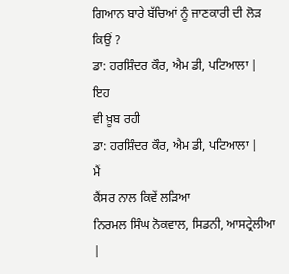ਗਿਆਨ ਬਾਰੇ ਬੱਚਿਆਂ ਨੂੰ ਜਾਣਕਾਰੀ ਦੀ ਲੋੜ ਕਿਉਂ ?
ਡਾ: ਹਰਸ਼ਿੰਦਰ ਕੌਰ, ਐਮ ਡੀ, ਪਟਿਆਲਾ |
ਇਹ
ਵੀ ਖ਼ੂਬ ਰਹੀ
ਡਾ: ਹਰਸ਼ਿੰਦਰ ਕੌਰ, ਐਮ ਡੀ, ਪਟਿਆਲਾ |
ਮੈਂ
ਕੈਂਸਰ ਨਾਲ ਕਿਵੇਂ ਲੜਿਆ
ਨਿਰਮਲ ਸਿੰਘ ਨੋਕਵਾਲ, ਸਿਡਨੀ, ਆਸਟ੍ਰੇਲੀਆ |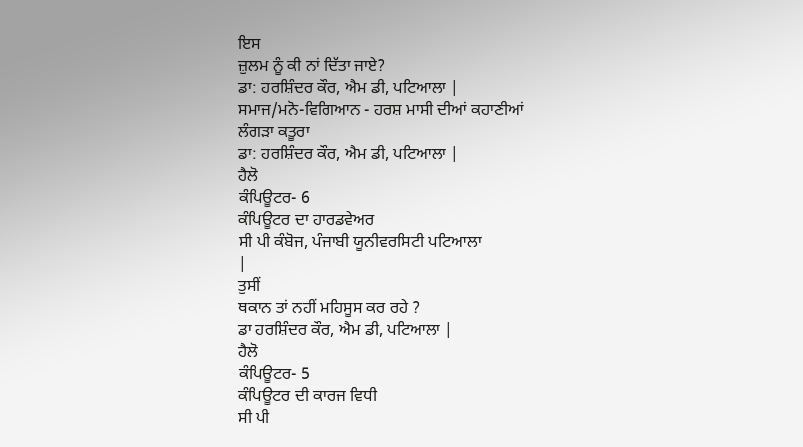ਇਸ
ਜ਼ੁਲਮ ਨੂੰ ਕੀ ਨਾਂ ਦਿੱਤਾ ਜਾਏ?
ਡਾ: ਹਰਸ਼ਿੰਦਰ ਕੌਰ, ਐਮ ਡੀ, ਪਟਿਆਲਾ |
ਸਮਾਜ/ਮਨੋ-ਵਿਗਿਆਨ - ਹਰਸ਼ ਮਾਸੀ ਦੀਆਂ ਕਹਾਣੀਆਂ
ਲੰਗੜਾ ਕਤੂਰਾ
ਡਾ: ਹਰਸ਼ਿੰਦਰ ਕੌਰ, ਐਮ ਡੀ, ਪਟਿਆਲਾ |
ਹੈਲੋ
ਕੰਪਿਊਟਰ- 6
ਕੰਪਿਊਟਰ ਦਾ ਹਾਰਡਵੇਅਰ
ਸੀ ਪੀ ਕੰਬੋਜ, ਪੰਜਾਬੀ ਯੂਨੀਵਰਸਿਟੀ ਪਟਿਆਲਾ
|
ਤੁਸੀਂ
ਥਕਾਨ ਤਾਂ ਨਹੀਂ ਮਹਿਸੂਸ ਕਰ ਰਹੇ ?
ਡਾ ਹਰਸ਼ਿੰਦਰ ਕੌਰ, ਐਮ ਡੀ, ਪਟਿਆਲਾ |
ਹੈਲੋ
ਕੰਪਿਊਟਰ- 5
ਕੰਪਿਊਟਰ ਦੀ ਕਾਰਜ ਵਿਧੀ
ਸੀ ਪੀ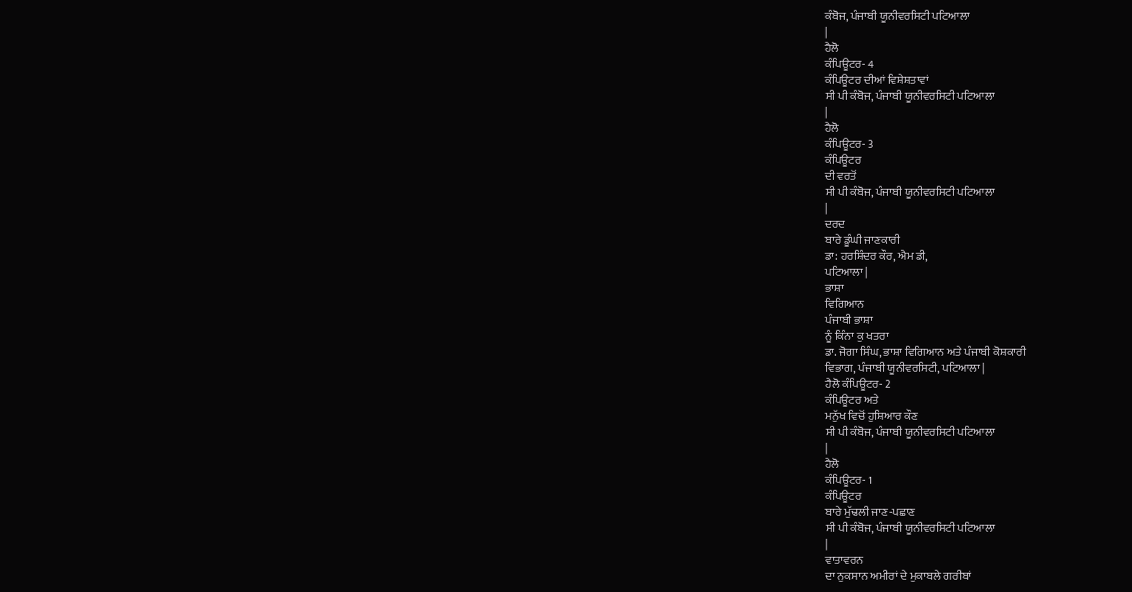ਕੰਬੋਜ, ਪੰਜਾਬੀ ਯੂਨੀਵਰਸਿਟੀ ਪਟਿਆਲਾ
|
ਹੈਲੋ
ਕੰਪਿਊਟਰ- 4
ਕੰਪਿਊਟਰ ਦੀਆਂ ਵਿਸ਼ੇਸ਼ਤਾਵਾਂ
ਸੀ ਪੀ ਕੰਬੋਜ, ਪੰਜਾਬੀ ਯੂਨੀਵਰਸਿਟੀ ਪਟਿਆਲਾ
|
ਹੈਲੋ
ਕੰਪਿਊਟਰ- 3
ਕੰਪਿਊਟਰ
ਦੀ ਵਰਤੋਂ
ਸੀ ਪੀ ਕੰਬੋਜ, ਪੰਜਾਬੀ ਯੂਨੀਵਰਸਿਟੀ ਪਟਿਆਲਾ
|
ਦਰਦ
ਬਾਰੇ ਡੂੰਘੀ ਜਾਣਕਾਰੀ
ਡਾ: ਹਰਸ਼ਿੰਦਰ ਕੌਰ, ਐਮ ਡੀ,
ਪਟਿਆਲਾ |
ਭਾਸ਼ਾ
ਵਿਗਿਆਨ
ਪੰਜਾਬੀ ਭਾਸ਼ਾ
ਨੂੰ ਕਿੰਨਾ ਕੁ ਖਤਰਾ
ਡਾ. ਜੋਗਾ ਸਿੰਘ, ਭਾਸ਼ਾ ਵਿਗਿਆਨ ਅਤੇ ਪੰਜਾਬੀ ਕੋਸ਼ਕਾਰੀ
ਵਿਭਾਗ, ਪੰਜਾਬੀ ਯੂਨੀਵਰਸਿਟੀ, ਪਟਿਆਲਾ |
ਹੈਲੋ ਕੰਪਿਊਟਰ- 2
ਕੰਪਿਊਟਰ ਅਤੇ
ਮਨੁੱਖ ਵਿਚੋਂ ਹੁਸ਼ਿਆਰ ਕੌਣ
ਸੀ ਪੀ ਕੰਬੋਜ, ਪੰਜਾਬੀ ਯੂਨੀਵਰਸਿਟੀ ਪਟਿਆਲਾ
|
ਹੈਲੋ
ਕੰਪਿਊਟਰ- 1
ਕੰਪਿਊਟਰ
ਬਾਰੇ ਮੁੱਢਲੀ ਜਾਣ-ਪਛਾਣ
ਸੀ ਪੀ ਕੰਬੋਜ, ਪੰਜਾਬੀ ਯੂਨੀਵਰਸਿਟੀ ਪਟਿਆਲਾ
|
ਵਾਤਾਵਰਨ
ਦਾ ਨੁਕਸਾਨ ਅਮੀਰਾਂ ਦੇ ਮੁਕਾਬਲੇ ਗਰੀਬਾਂ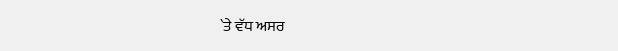`ਤੇ ਵੱਧ ਅਸਰ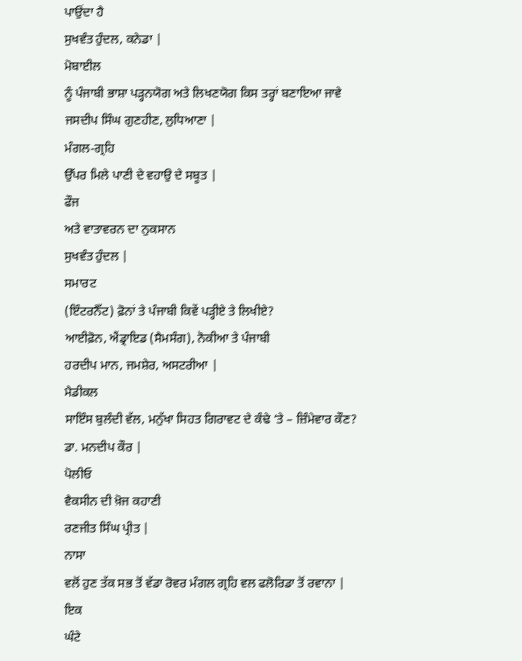ਪਾਉਂਦਾ ਹੈ
ਸੁਖਵੰਤ ਹੁੰਦਲ, ਕਨੇਡਾ |
ਮੋਬਾਈਲ
ਨੂੰ ਪੰਜਾਬੀ ਭਾਸ਼ਾ ਪੜ੍ਹਨਯੋਗ ਅਤੇ ਲਿਖਣਯੋਗ ਕਿਸ ਤਰ੍ਹਾਂ ਬਣਾਇਆ ਜਾਵੇ
ਜਸਦੀਪ ਸਿੰਘ ਗੁਣਹੀਣ, ਲੁਧਿਆਣਾ |
ਮੰਗਲ-ਗ੍ਰਹਿ
ਉੱਪਰ ਮਿਲੇ ਪਾਣੀ ਦੇ ਵਹਾਉ ਦੇ ਸਬੂਤ |
ਫੌਜ
ਅਤੇ ਵਾਤਾਵਰਨ ਦਾ ਨੁਕਸਾਨ
ਸੁਖਵੰਤ ਹੁੰਦਲ |
ਸਮਾਰਟ
(ਇੰਟਰਨੈੱਟ) ਫ਼ੋਨਾਂ ਤੇ ਪੰਜਾਬੀ ਕਿਵੇਂ ਪੜ੍ਹੀਏ ਤੇ ਲਿਖੀਏ?
ਆਈਫ਼ੋਨ, ਐਂਡ੍ਰਾਇਡ (ਸੈਮਸੰਗ), ਨੋਕੀਆ ਤੇ ਪੰਜਾਬੀ
ਹਰਦੀਪ ਮਾਨ, ਜਮਸ਼ੇਰ, ਅਸਟਰੀਆ |
ਮੈਡੀਕਲ
ਸਾਇੰਸ ਬੁਲੰਦੀ ਵੱਲ, ਮਨੁੱਖਾ ਸਿਹਤ ਗਿਰਾਵਟ ਦੇ ਕੰਢੇ ‘ਤੇ – ਜ਼ਿੰਮੇਵਾਰ ਕੌਣ?
ਡਾ. ਮਨਦੀਪ ਕੌਰ |
ਪੋਲੀਓ
ਵੈਕਸੀਨ ਦੀ ਖ਼ੋਜ ਕਹਾਣੀ
ਰਣਜੀਤ ਸਿੰਘ ਪ੍ਰੀਤ |
ਨਾਸਾ
ਵਲੋਂ ਹੁਣ ਤੱਕ ਸਭ ਤੋਂ ਵੱਡਾ ਰੋਵਰ ਮੰਗਲ ਗ੍ਰਹਿ ਵਲ ਫਲੋਰਿਡਾ ਤੋਂ ਰਵਾਨਾ |
ਇਕ
ਘੰਟੇ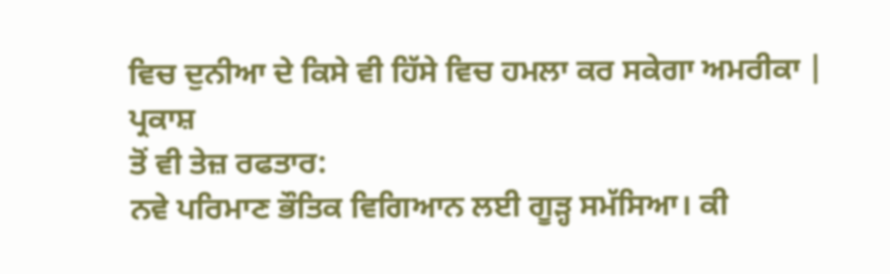ਵਿਚ ਦੁਨੀਆ ਦੇ ਕਿਸੇ ਵੀ ਹਿੱਸੇ ਵਿਚ ਹਮਲਾ ਕਰ ਸਕੇਗਾ ਅਮਰੀਕਾ |
ਪ੍ਰਕਾਸ਼
ਤੋਂ ਵੀ ਤੇਜ਼ ਰਫਤਾਰ:
ਨਵੇ ਪਰਿਮਾਣ ਭੌਤਿਕ ਵਿਗਿਆਨ ਲਈ ਗੂੜ੍ਹ ਸਮੱਸਿਆ। ਕੀ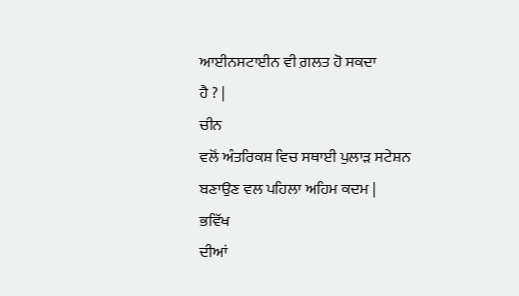ਆਈਨਸਟਾਈਨ ਵੀ ਗ਼ਲਤ ਹੋ ਸਕਦਾ
ਹੈ ? |
ਚੀਨ
ਵਲੋਂ ਅੰਤਰਿਕਸ਼ ਵਿਚ ਸਥਾਈ ਪੁਲਾੜ ਸਟੇਸ਼ਨ ਬਣਾਉਣ ਵਲ ਪਹਿਲਾ ਅਹਿਮ ਕਦਮ |
ਭਵਿੱਖ
ਦੀਆਂ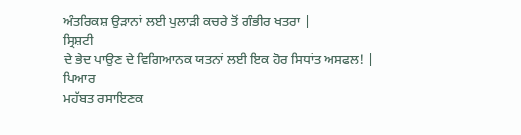ਅੰਤਰਿਕਸ਼ ਉੜਾਨਾਂ ਲਈ ਪੁਲਾੜੀ ਕਚਰੇ ਤੋਂ ਗੰਭੀਰ ਖਤਰਾ |
ਸ੍ਰਿਸ਼ਟੀ
ਦੇ ਭੇਦ ਪਾਉਣ ਦੇ ਵਿਗਿਆਨਕ ਯਤਨਾਂ ਲਈ ਇਕ ਹੋਰ ਸਿਧਾਂਤ ਅਸਫਲ! |
ਪਿਆਰ
ਮਹੱਬਤ ਰਸਾਇਣਕ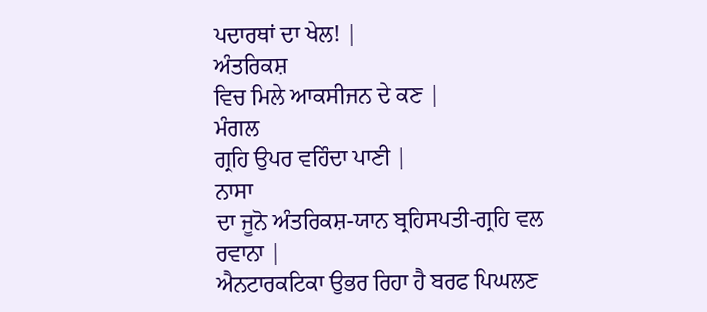ਪਦਾਰਥਾਂ ਦਾ ਖੇਲ! |
ਅੰਤਰਿਕਸ਼
ਵਿਚ ਮਿਲੇ ਆਕਸੀਜਨ ਦੇ ਕਣ |
ਮੰਗਲ
ਗ੍ਰਹਿ ਉਪਰ ਵਹਿੰਦਾ ਪਾਣੀ |
ਨਾਸਾ
ਦਾ ਜੂਨੋ ਅੰਤਰਿਕਸ਼-ਯਾਨ ਬ੍ਰਹਿਸਪਤੀ-ਗ੍ਰਹਿ ਵਲ ਰਵਾਨਾ |
ਐਨਟਾਰਕਟਿਕਾ ਉਭਰ ਰਿਹਾ ਹੈ ਬਰਫ ਪਿਘਲਣ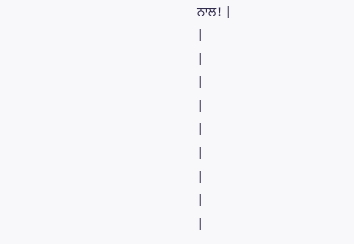ਨਾਲ! |
|
|
|
|
|
|
|
|
|